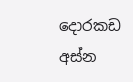දොරකඩ අස්න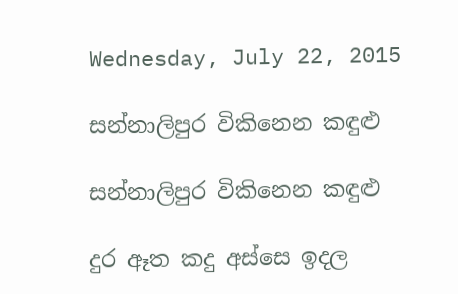Wednesday, July 22, 2015

සන්නාලිපුර විකිනෙන කඳුළු

සන්නාලිපුර විකිනෙන කඳුළු

දුර ඈත කදු අස්සෙ ඉදල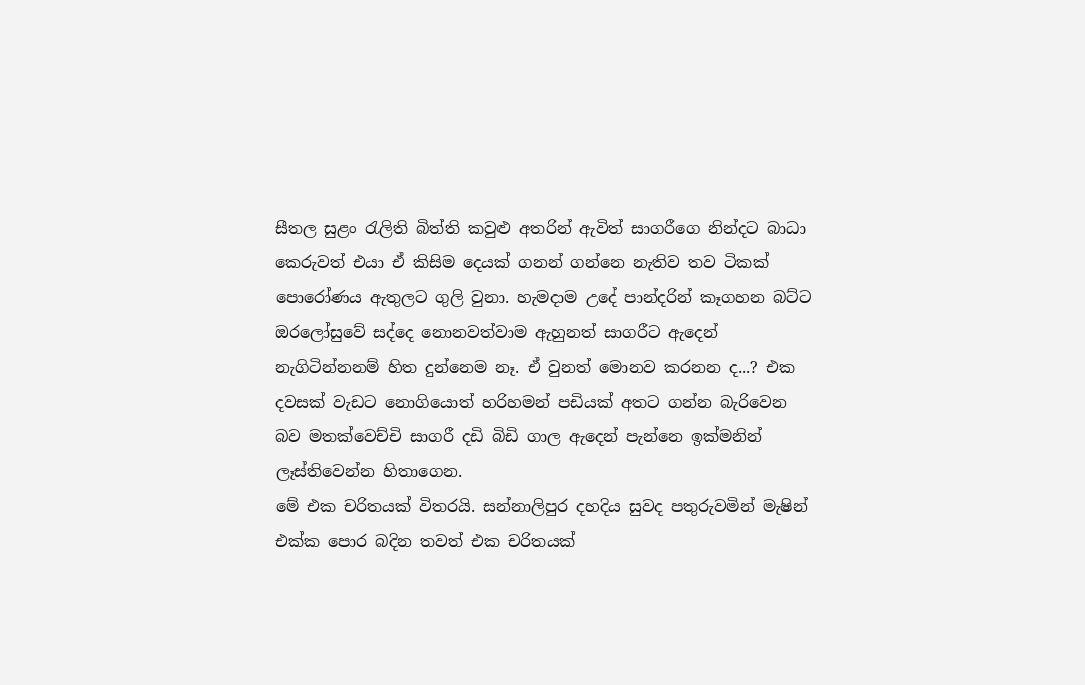සීතල සුළං රැලිති බිත්ති කවුළු අතරින් ඇවිත් සාගරීගෙ නින්දට බාධා කෙරුවත් එයා ඒ කිසිම දෙයක් ගනන් ගන්නෙ නැතිව තව ටිකක් පොරෝණය ඇතුලට ගුලි වුනා. හැමදාම උදේ පාන්දරින් කෑගහන බට්ට ඔරලෝසුවේ සද්දෙ නොනවත්වාම ඇහුනත් සාගරීට ඇදෙන් නැගිටින්නනම් හිත දුන්නෙම නෑ. ඒ වුනත් මොනව කරනන ද...? එක දවසක් වැඩට නොගියොත් හරිහමන් පඩියක් අතට ගන්න බැරිවෙන බව මතක්වෙච්චි සාගරී දඩි බිඩි ගාල ඇදෙන් පැන්නෙ ඉක්මනින් ලෑස්තිවෙන්න හිතාගෙන.
මේ එක චරිතයක් විතරයි. සන්නාලිපුර දහදිය සුවද පතුරුවමින් මැෂින් එක්ක පොර බදින තවත් එක චරිතයක්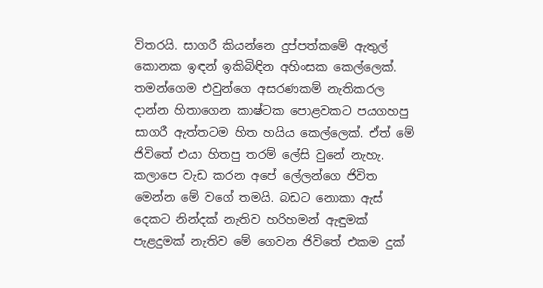විතරයි. සාගරී කියන්නෙ දුප්පත්කමේ ඇතුල් කොනක ඉඳන් ඉකිබිඳින අහිංසක කෙල්ලෙක්. තමන්ගෙම එවුන්ගෙ අසරණකම් නැතිකරල දාන්න හිතාගෙන කාෂ්ටක පොළවකට පයගහපු සාගරී ඇත්තටම හිත හයිය කෙල්ලෙක්. ඒත් මේ ජිවිතේ එයා හිතපු තරම් ලේසි වුනේ නැහැ. කලාපෙ වැඩ කරන අපේ ලේලන්ගෙ ජිවිත මෙන්න මේ වගේ තමයි. බඩට නොකා ඇස් දෙකට නින්දක් නැතිව හරිහමන් ඇඳුමක් පැළදුමක් නැතිව මේ ගෙවන ජිවිතේ එකම දුක්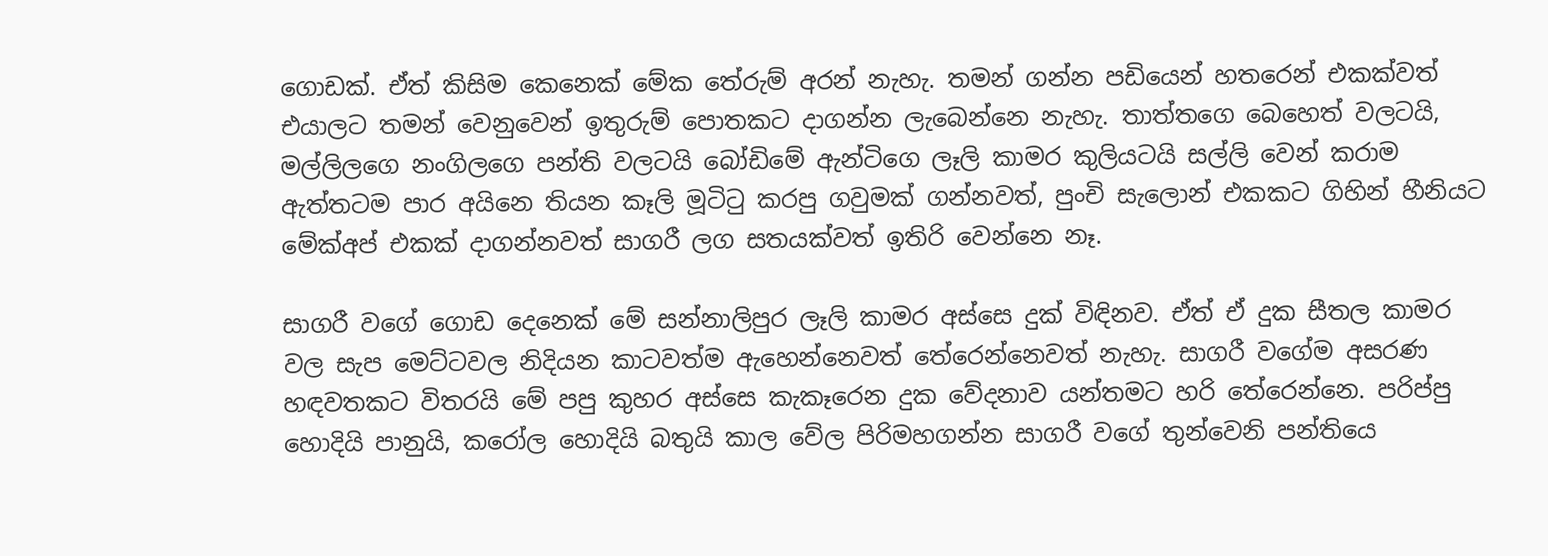ගොඩක්. ඒත් කිසිම කෙනෙක් මේක තේරුම් අරන් නැහැ. තමන් ගන්න පඩියෙන් හතරෙන් එකක්වත් එයාලට තමන් වෙනුවෙන් ඉතුරුම් පොතකට දාගන්න ලැබෙන්නෙ නැහැ. තාත්තගෙ බෙහෙත් වලටයි, මල්ලිලගෙ නංගිලගෙ පන්ති වලටයි බෝඩිමේ ඇන්ටිගෙ ලෑලි කාමර කුලියටයි සල්ලි වෙන් කරාම ඇත්තටම පාර අයිනෙ තියන කෑලි මූටිටු කරපු ගවුමක් ගන්නවත්, පුංචි සැලොන් එකකට ගිහින් හීනියට මේක්අප් එකක් දාගන්නවත් සාගරී ලග සතයක්වත් ඉතිරි වෙන්නෙ නෑ.

සාගරී වගේ ගොඩ දෙනෙක් මේ සන්නාලිපුර ලෑලි කාමර අස්සෙ දුක් විඳිනව. ඒත් ඒ දුක සීතල කාමර වල සැප මෙට්ටවල නිදියන කාටවත්ම ඇහෙන්නෙවත් තේරෙන්නෙවත් නැහැ. සාගරී වගේම අසරණ හඳවතකට විතරයි මේ පපු කුහර අස්සෙ කැකෑරෙන දුක වේදනාව යන්තමට හරි තේරෙන්නෙ. පරිප්පු හොදියි පානුයි, කරෝල හොදියි බතුයි කාල වේල පිරිමහගන්න සාගරී වගේ තුන්වෙනි පන්තියෙ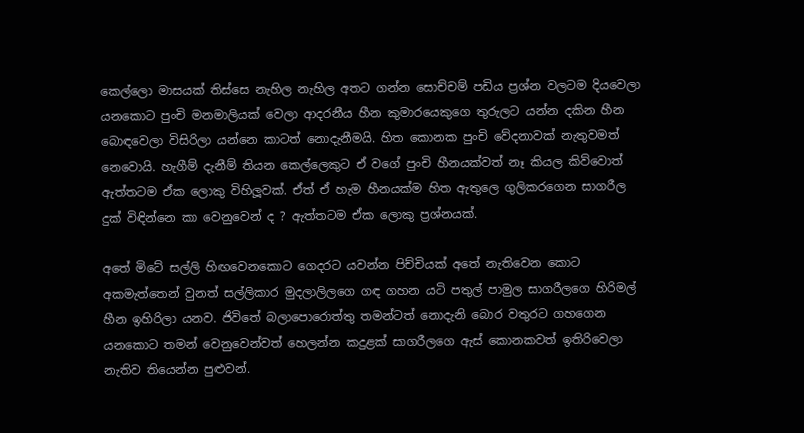කෙල්ලො මාසයක් තිස්සෙ නැහිල නැහිල අතට ගන්න සොච්චම් පඩිය ප්‍රශ්න වලටම දියවෙලා යනකොට පුංචි මනමාලියක් වෙලා ආදරනීය හීන කුමාරයෙකුගෙ තුරුලට යන්න දකින හීන බොඳවෙලා විසිරිලා යන්නෙ කාටත් නොදැනීමයි. හිත කොනක පුංචි වේදනාවක් නැතුවමත් නෙවොයි. හැගීම් දැනීම් තියන කෙල්ලෙකුට ඒ වගේ පුංචි හීනයක්වත් නෑ කියල කිව්වොත් ඇත්තටම ඒක ලොකු විහිලූවක්. ඒත් ඒ හැම හීනයක්ම හිත ඇතුලෙ ගුලිකරගෙන සාගරීල දුක් විඳින්නෙ කා වෙනුවෙන් ද ? ඇත්තටම ඒක ලොකු ප්‍රශ්නයක්.

අතේ මිටේ සල්ලි හිඟවෙනකොට ගෙදරට යවන්න පිච්චියක් අතේ නැතිවෙන කොට අකමැත්තෙන් වුනත් සල්ලිකාර මුදලාලිලගෙ ගඳ ගහන යටි පතුල් පාමුල සාගරීලගෙ හිරිමල් හීන ඉහිරිලා යනව. ජිවිතේ බලාපොරොත්තු තමන්ටත් නොදැනි බොර වතුරට ගහගෙන යනකොට තමන් වෙනුවෙන්වත් හෙලන්න කදුළක් සාගරීලගෙ ඇස් කොනකවත් ඉතිරිවෙලා නැතිව තියෙන්න පුළුවන්.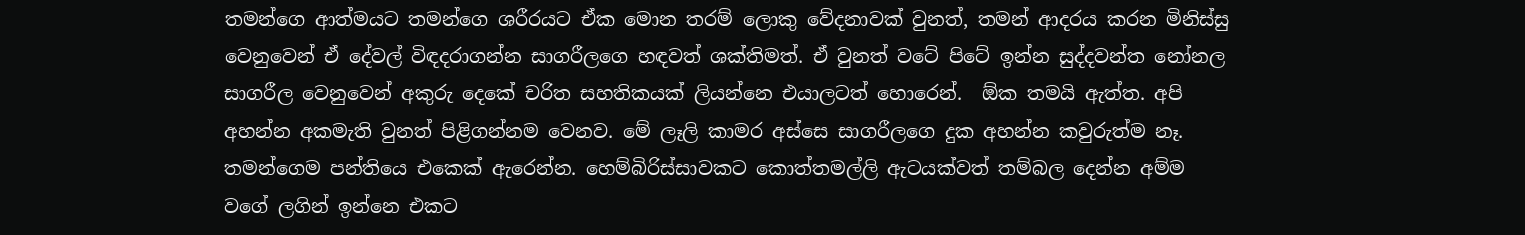තමන්ගෙ ආත්මයට තමන්ගෙ ශරීරයට ඒක මොන තරම් ලොකු වේදනාවක් වුනත්, තමන් ආදරය කරන මිනිස්සු වෙනුවෙන් ඒ දේවල් විඳදරාගන්න සාගරීලගෙ හඳවත් ශක්තිමත්. ඒ වුනත් වටේ පිටේ ඉන්න සුද්දවන්ත නෝනල සාගරීල වෙනුවෙන් අකුරු දෙකේ චරිත සහතිකයක් ලියන්නෙ එයාලටත් හොරෙන්.  ඕක තමයි ඇත්ත. අපි අහන්න අකමැති වුනත් පිළිගන්නම වෙනව. මේ ලෑලි කාමර අස්සෙ සාගරීලගෙ දුක අහන්න කවුරුත්ම නෑ. තමන්ගෙම පන්තියෙ එකෙක් ඇරෙන්න. හෙම්බිරිස්සාවකට කොත්තමල්ලි ඇටයක්වත් තම්බල දෙන්න අම්ම වගේ ලගින් ඉන්නෙ එකට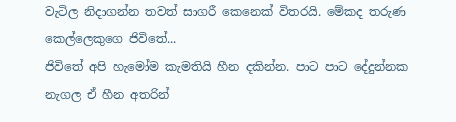වැටිල නිදාගන්න තවත් සාගරී කෙනෙක් විතරයි. මේකද තරුණ කෙල්ලෙකුගෙ ජිවිතේ...
ජිවිතේ අපි හැමෝම කැමතියි හීන දකින්න. පාට පාට දේදුන්නක නැගල ඒ හීන අතරින්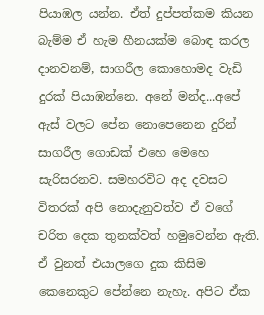පියාඹල යන්න. ඒත් දුප්පත්කම කියන බැම්ම ඒ හැම හීනයක්ම බොඳ කරල දානවනම්, සාගරීල කොහොමද වැඩි දුරක් පියාඹන්නෙ. අනේ මන්ද...අපේ ඇස් වලට පේන නොපෙනෙන දුරින් සාගරීල ගොඩක් එහෙ මෙහෙ සැරිසරනව. සමහරවිට අද දවසට විතරක් අපි නොදැනුවත්ව ඒ වගේ චරිත දෙක තුනක්වත් හමුවෙන්න ඇති.  ඒ වුනත් එයාලගෙ දුක කිසිම කෙනෙකුට පේන්නෙ නැහැ. අපිට ඒක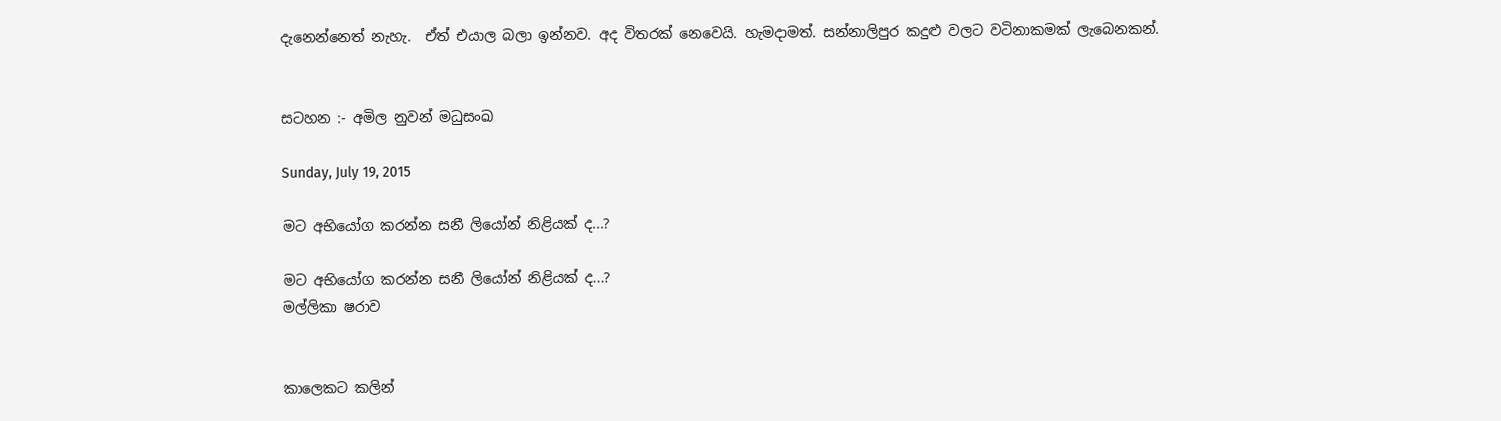දැනෙන්නෙත් නැහැ.  ඒත් එයාල බලා ඉන්නව. අද විතරක් නෙවෙයි. හැමදාමත්. සන්නාලිපුර කදුළු වලට වටිනාකමක් ලැබෙනකන්.


සටහන :- අමිල නුවන් මධුසංඛ

Sunday, July 19, 2015

මට අභියෝග කරන්න සනී ලියෝන් නිළියක් ද...?

මට අභියෝග කරන්න සනී ලියෝන් නිළියක් ද...?
මල්ලිකා ෂරාව


කාලෙකට කලින්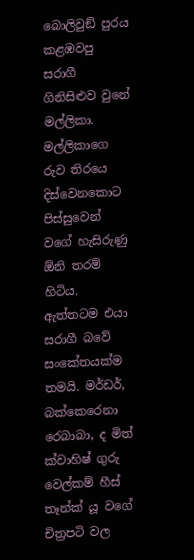බොලිවුඞ් පුරය කළඹවපු සරාගී ගිනිසිළුව වුනේ මල්ලිකා. මල්ලිකාගෙ රුව තිරයෙ දිස්වෙනකොට පිස්සුවෙන් වගේ හැසිරුණු  ඕනි තරම් හිටිය. ඇත්තටම එයා සරාගී බවේ සංකේතයක්ම තමයි. මර්ඩර්, බක්කෙරෙනා රෙබාබා, ද මිත් ක්වාහිෂ් ගුරු වෙල්කම් හීස් තෑන්ක් යූ වගේ චිත්‍රපටි වල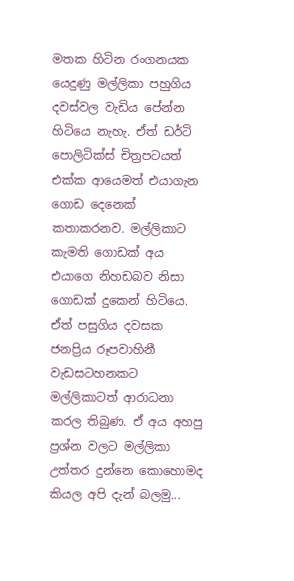මතක හිටින රංගනයක යෙදුණු මල්ලිකා පහුගිය දවස්වල වැඩිය පේන්න හිටියෙ නැහැ. ඒත් ඩර්ටි පොලිටික්ස් චිත්‍රපටයත් එක්ක ආයෙමත් එයාගැන ගොඩ දෙනෙක් කතාකරනව. මල්ලිකාට කැමති ගොඩක් අය එයාගෙ නිහඩබව නිසා ගොඩක් දුකෙන් හිටියෙ. ඒත් පසුගිය දවසක ජනප්‍රිය රූපවාහිනී වැඩසටහනකට මල්ලිකාටත් ආරාධනා කරල තිබුණ. ඒ අය අහපු ප්‍රශ්න වලට මල්ලිකා උත්තර දුන්නෙ කොහොමද කියල අපි දැන් බලමු...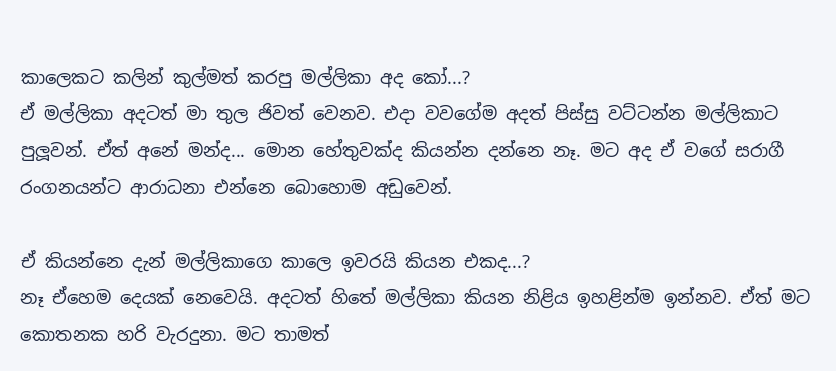කාලෙකට කලින් කුල්මත් කරපු මල්ලිකා අද කෝ...?
ඒ මල්ලිකා අදටත් මා තුල ජිවත් වෙනව. එදා වවගේම අදත් පිස්සු වට්ටන්න මල්ලිකාට පුලූවන්. ඒත් අනේ මන්ද... මොන හේතුවක්ද කියන්න දන්නෙ නෑ. මට අද ඒ වගේ සරාගී රංගනයන්ට ආරාධනා එන්නෙ බොහොම අඩුවෙන්.

ඒ කියන්නෙ දැන් මල්ලිකාගෙ කාලෙ ඉවරයි කියන එකද...?
නෑ ඒහෙම දෙයක් නෙවෙයි. අදටත් හිතේ මල්ලිකා කියන නිළිය ඉහළින්ම ඉන්නව. ඒත් මට කොතනක හරි වැරදුනා. මට තාමත්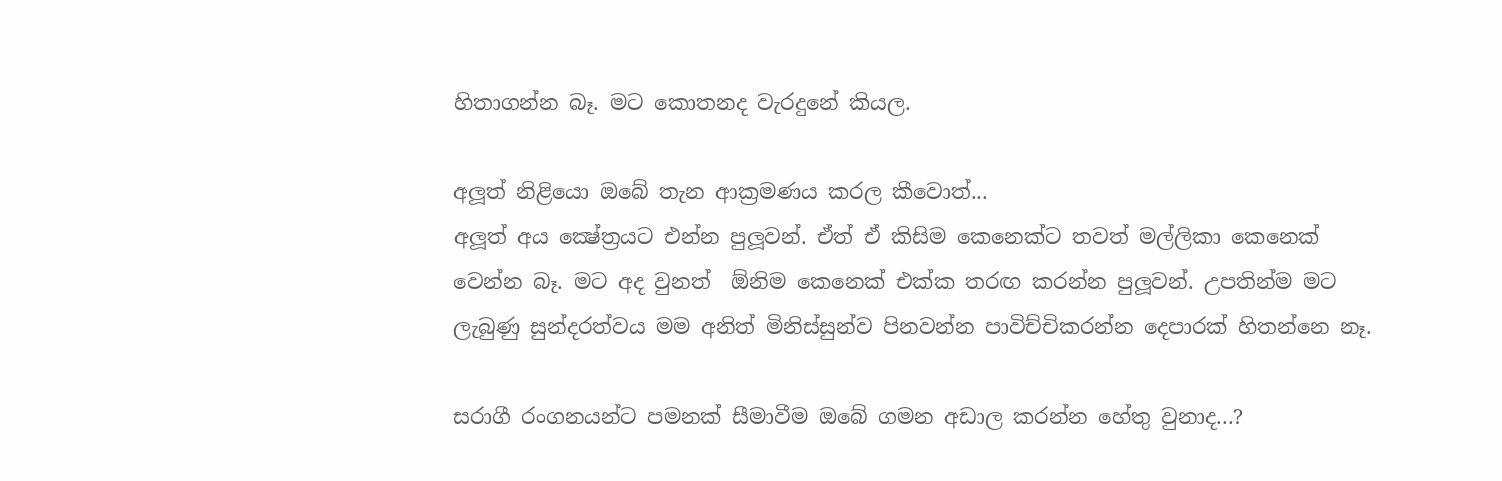හිතාගන්න බෑ. මට කොතනද වැරදුනේ කියල.

අලූත් නිළියො ඔබේ තැන ආක්‍රමණය කරල කීවොත්...
අලූත් අය ක්‍ෂේත්‍රයට එන්න පුලූවන්. ඒත් ඒ කිසිම කෙනෙක්ට තවත් මල්ලිකා කෙනෙක් වෙන්න බෑ. මට අද වුනත්  ඕනිම කෙනෙක් එක්ක තරඟ කරන්න පුලූවන්. උපතින්ම මට ලැබුණු සුන්දරත්වය මම අනිත් මිනිස්සුන්ව පිනවන්න පාවිච්චිකරන්න දෙපාරක් හිතන්නෙ නෑ.

සරාගී රංගනයන්ට පමනක් සීමාවීම ඔබේ ගමන අඩාල කරන්න හේතු වුනාද...?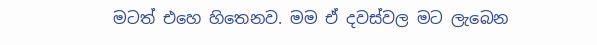මටත් එහෙ හිතෙනව. මම ඒ දවස්වල මට ලැබෙන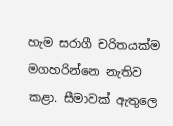හැම සරාගී චරිතයක්ම මගහරින්නෙ නැතිව කළා. සීමාවක් ඇතුලෙ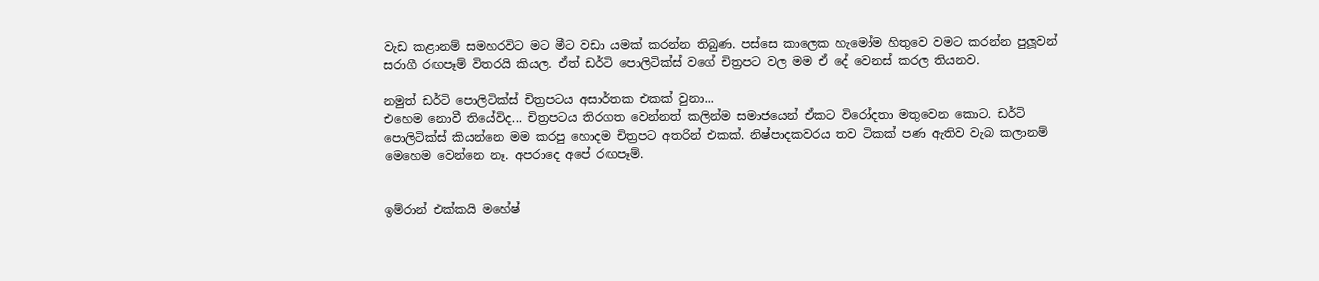වැඩ කළානම් සමහරවිට මට මීට වඩා යමක් කරන්න තිබුණ. පස්සෙ කාලෙක හැමෝම හිතුවෙ වමට කරන්න පුලූවන් සරාගී රඟපෑම් විතරයි කියල. ඒත් ඩර්ටි පොලිටික්ස් වගේ චිත්‍රපට වල මම ඒ දේ වෙනස් කරල තියනව.

නමුත් ඩර්ටි පොලිටික්ස් චිත්‍රපටය අසාර්තක එකක් වුනා...
එහෙම නොවී තියේවිද... චිත්‍රපටය තිරගත වෙන්නත් කලින්ම සමාජයෙන් ඒකට විරෝදතා මතුවෙන කොට. ඩර්ටි පොලිටික්ස් කියන්නෙ මම කරපු හොදම චිත්‍රපට අතරින් එකක්. නිෂ්පාදකවරය තව ටිකක් පණ ඇතිව වැබ කලානම් මෙහෙම වෙන්නෙ නෑ. අපරාදෙ අපේ රඟපෑම්.


ඉම්රාන් එක්කයි මහේෂ්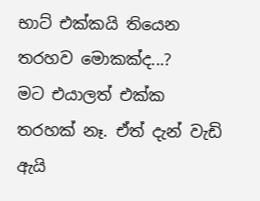භාට් එක්කයි තියෙන තරහව මොකක්ද...?
මට එයාලත් එක්ක තරහක් නෑ. ඒත් දැන් වැඩි ඇයි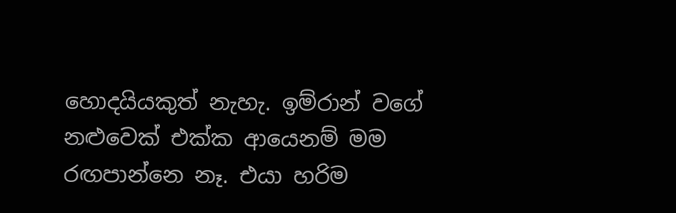හොදයියකුත් නැහැ. ඉම්රාන් වගේ නළුවෙක් එක්ක ආයෙනම් මම රඟපාන්නෙ නෑ. එයා හරිම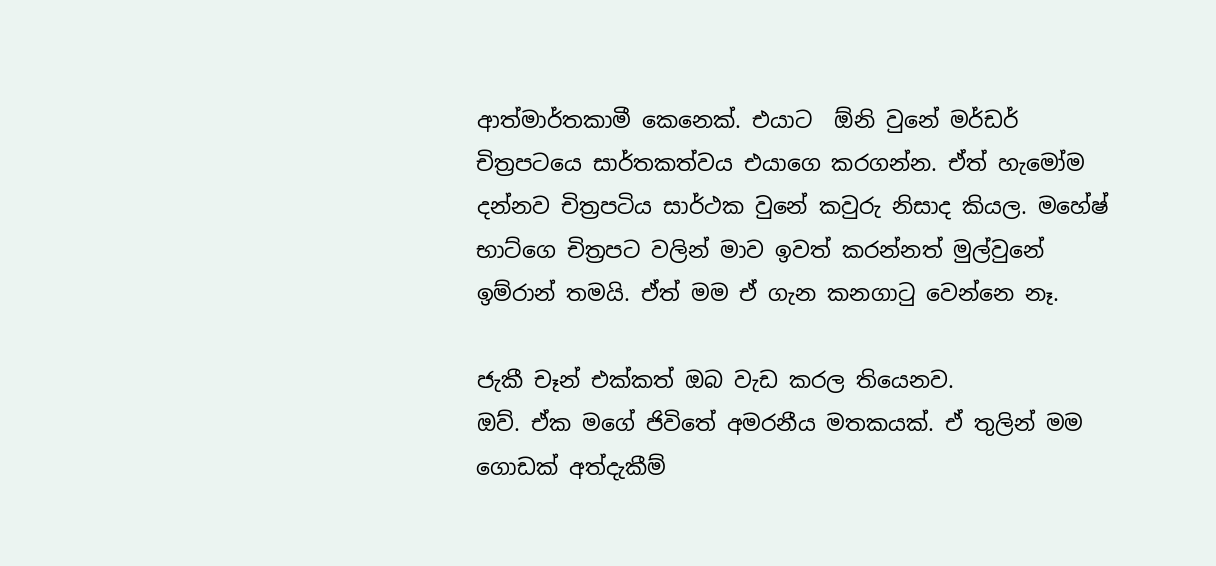ආත්මාර්තකාමී කෙනෙක්. එයාට  ඕනි වුනේ මර්ඩර් චිත්‍රපටයෙ සාර්තකත්වය එයාගෙ කරගන්න. ඒත් හැමෝම දන්නව චිත්‍රපටිය සාර්ථක වුනේ කවුරු නිසාද කියල. මහේෂ් භාට්ගෙ චිත්‍රපට වලින් මාව ඉවත් කරන්නත් මුල්වුනේ ඉම්රාන් තමයි. ඒත් මම ඒ ගැන කනගාටු වෙන්නෙ නෑ.

ජැකී චෑන් එක්කත් ඔබ වැඩ කරල තියෙනව.
ඔව්. ඒක මගේ ජිවිතේ අමරනීය මතකයක්. ඒ තුලින් මම ගොඩක් අත්දැකීම්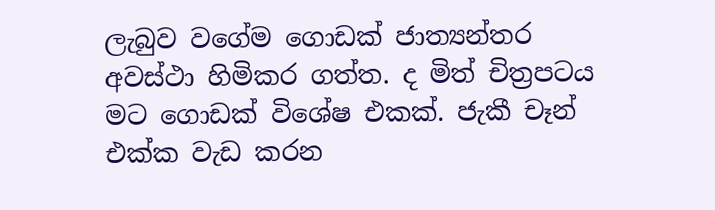ලැබුව වගේම ගොඩක් ජාත්‍යන්තර අවස්ථා හිමිකර ගත්ත. ද මිත් චිත්‍රපටය මට ගොඩක් විශේෂ එකක්. ජැකී චෑන් එක්ක වැඩ කරන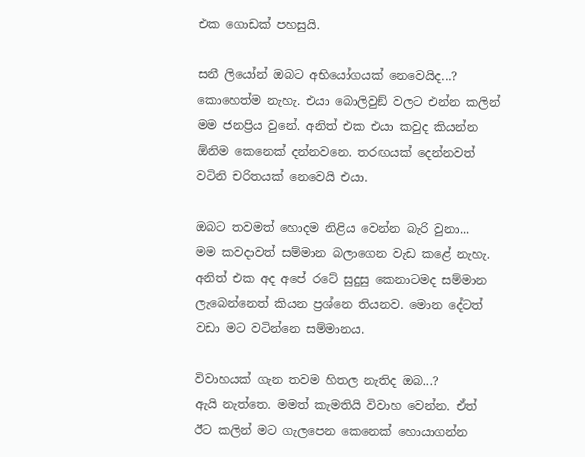එක ගොඩක් පහසුයි.

සනී ලියෝන් ඔබට අභියෝගයක් නෙවෙයිද...?
කොහෙත්ම නැහැ. එයා බොලිවුඞ් වලට එන්න කලින් මම ජනප්‍රිය වුනේ. අනිත් එක එයා කවුද කියන්න  ඕනිම කෙනෙක් දන්නවනෙ. තරඟයක් දෙන්නවත් වටිනි චරිතයක් නෙවෙයි එයා.

ඔබට තවමත් හොදම නිළිය වෙන්න බැරි වුනා...
මම කවදාවත් සම්මාන බලාගෙන වැඩ කළේ නැහැ. අනිත් එක අද අපේ රටේ සුදුසු කෙනාටමද සම්මාන ලැබෙන්නෙත් කියන ප්‍රශ්නෙ තියනව. මොන දේටත් වඩා මට වටින්නෙ සම්මානය.

විවාහයක් ගැන තවම හිතල නැතිද ඔබ...?
ඇයි නැත්තෙ. මමත් කැමතියි විවාහ වෙන්න. ඒත් ඊට කලින් මට ගැලපෙන කෙනෙක් හොයාගන්න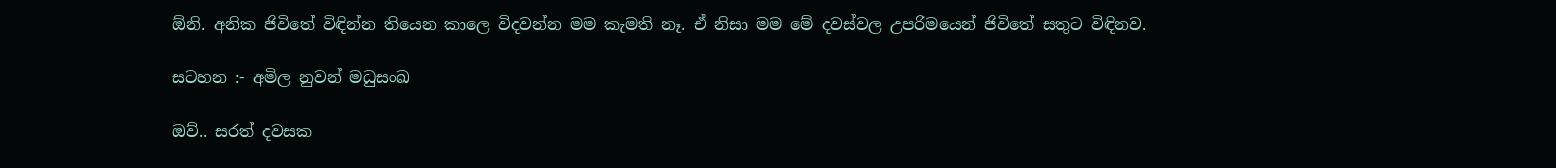ඕනි. අනික ජිවිතේ විඳින්න තියෙන කාලෙ විදවන්න මම කැමති නෑ. ඒ නිසා මම මේ දවස්වල උපරිමයෙන් ජිවිතේ සතුට විඳිනව.

සටහන :- අමිල නුවන් මධුසංඛ

ඔව්.. සරත් දවසක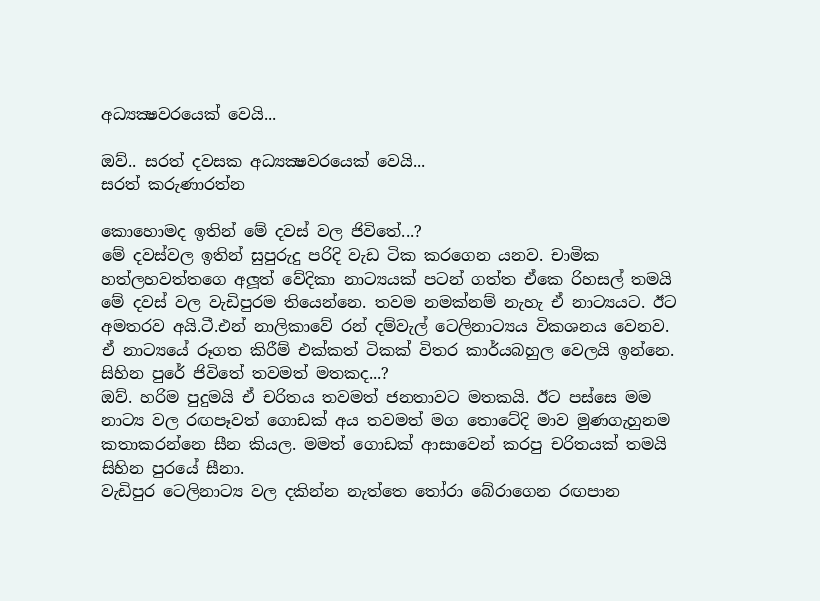අධ්‍යක්‍ෂවරයෙක් වෙයි...

ඔව්.. සරත් දවසක අධ්‍යක්‍ෂවරයෙක් වෙයි...
සරත් කරුණාරත්න

කොහොමද ඉතින් මේ දවස් වල ජිවිතේ...?
මේ දවස්වල ඉතින් සුපුරුදු පරිදි වැඩ ටික කරගෙන යනව. චාමික හත්ලහවත්තගෙ අලූත් වේදිකා නාට්‍යයක් පටන් ගත්ත ඒකෙ රිහසල් තමයි මේ දවස් වල වැඩිපුරම තියෙන්නෙ. තවම නමක්නම් නැහැ ඒ නාට්‍යයට. ඊට අමතරව අයි.ටී.එන් නාලිකාවේ රන් දම්වැල් ටෙලිනාට්‍යය විකශනය වෙනව. ඒ නාට්‍යයේ රූගත කිරීම් එක්කත් ටිකක් විතර කාර්යබහුල වෙලයි ඉන්නෙ.
සිහින පුරේ ජිවිතේ තවමත් මතකද...?
ඔව්. හරිම පුදුමයි ඒ චරිතය තවමත් ජනතාවට මතකයි. ඊට පස්සෙ මම නාට්‍ය වල රඟපෑවත් ගොඩක් අය තවමත් මග තොටේදි මාව මුණගැහුනම කතාකරන්නෙ සීන කියල. මමත් ගොඩක් ආසාවෙන් කරපු චරිතයක් තමයි සිහින පුරයේ සීනා.
වැඩිපුර ටෙලිනාට්‍ය වල දකින්න නැත්තෙ තෝරා බේරාගෙන රඟපාන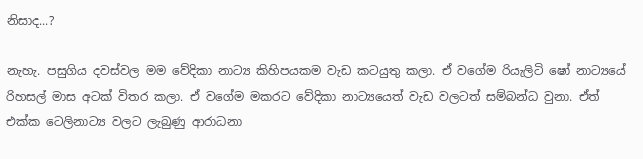නිසාද...?

නැහැ. පසුගිය දවස්වල මම වේදිකා නාට්‍ය කිහිපයකම වැඩ කටයුතු කලා. ඒ වගේම රියැලිටි ෂෝ නාට්‍යයේ රිහසල් මාස අටක් විතර කලා. ඒ වගේම මකරට වේදිකා නාට්‍යයෙත් වැඩ වලටත් සම්බන්ධ වුනා. ඒත් එක්ක ටෙලිනාට්‍ය වලට ලැබුණු ආරාධනා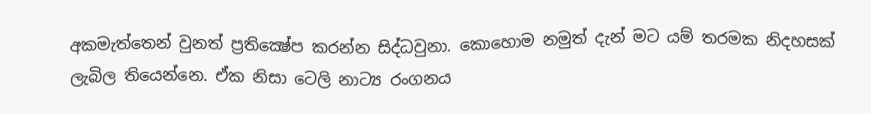අකමැත්තෙන් වුනත් ප්‍රතික්‍ෂේප කරන්න සිද්ධවුනා. කොහොම නමුත් දැන් මට යම් තරමක නිදහසක් ලැබිල තියෙන්නෙ. ඒක නිසා ටෙලි නාට්‍ය රංගනය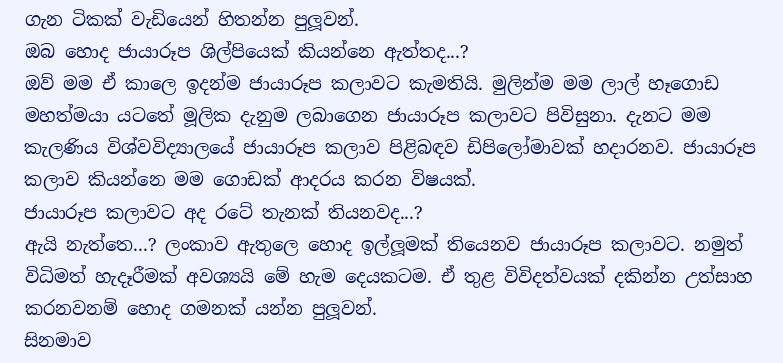ගැන ටිකක් වැඩියෙන් හිතන්න පුලූවන්.
ඔබ හොද ජායාරූප ශිල්පියෙක් කියන්නෙ ඇත්තද...?
ඔව් මම ඒ කාලෙ ඉදන්ම ජායාරූප කලාවට කැමතියි. මුලින්ම මම ලාල් හෑගොඩ මහත්මයා යටතේ මූලික දැනුම ලබාගෙන ජායාරූප කලාවට පිවිසුනා. දැනට මම කැලණිය විශ්වවිද්‍යාලයේ ජායාරූප කලාව පිළිබඳව ඩිපිලෝමාවක් හදාරනව. ජායාරූප කලාව කියන්නෙ මම ගොඩක් ආදරය කරන විෂයක්.
ජායාරූප කලාවට අද රටේ තැනක් තියනවද...?
ඇයි නැත්තෙ...? ලංකාව ඇතුලෙ හොද ඉල්ලූමක් තියෙනව ජායාරූප කලාවට. නමුත් විධිමත් හැදෑරීමක් අවශ්‍යයි මේ හැම දෙයකටම. ඒ තුළ විවිදත්වයක් දකින්න උත්සාහ කරනවනම් හොද ගමනක් යන්න පුලූවන්.
සිනමාව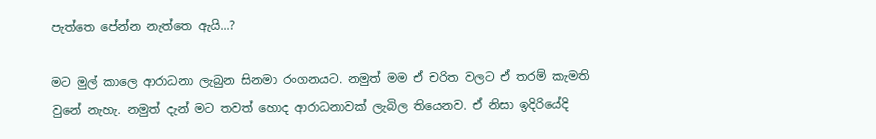පැත්තෙ පේන්න නැත්තෙ ඇයි...?

මට මුල් කාලෙ ආරාධනා ලැබුන සිනමා රංගනයට. නමුත් මම ඒ චරිත වලට ඒ තරම් කැමති වුනේ නැහැ. නමුත් දැන් මට තවත් හොද ආරාධනාවක් ලැබිල තියෙනව. ඒ නිසා ඉදිරියේදි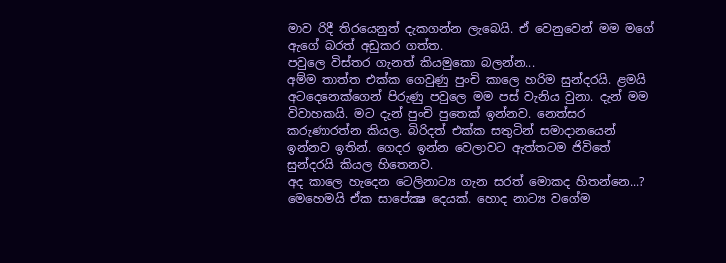මාව රිදී තිරයෙනුත් දැකගන්න ලැබෙයි. ඒ වෙනුවෙන් මම මගේ ඇගේ බරත් අඩුකර ගත්ත.
පවුලෙ විස්තර ගැනත් කියමුකො බලන්න...
අම්ම තාත්ත එක්ක ගෙවුණු පුංචි කාලෙ හරිම සුන්දරයි. ළමයි අටදෙනෙක්ගෙන් පිරුණු පවුලෙ මම පස් වැනිය වුනා. දැන් මම විවාහකයි. මට දැන් පුංචි පුතෙක් ඉන්නව. නෙත්සර කරුණාරත්න කියල. බිරිදත් එක්ක සතුටින් සමාදානයෙන් ඉන්නව ඉතින්. ගෙදර ඉන්න වෙලාවට ඇත්තටම ජිවිතේ සුන්දරයි කියල හිතෙනව.
අද කාලෙ හැදෙන ටෙලිනාට්‍ය ගැන සරත් මොකද හිතන්නෙ...?
මෙහෙමයි ඒක සාපේක්‍ෂ දෙයක්. හොද නාට්‍ය වගේම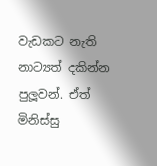වැඩකට නැති නාට්‍යත් දකින්න පුලූවන්. ඒත් මිනිස්සු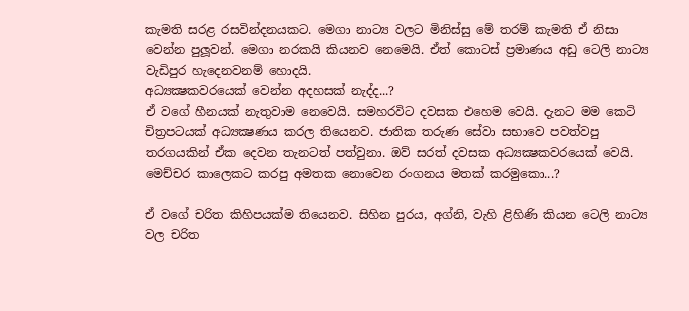කැමති සරළ රසවින්දනයකට. මෙගා නාට්‍ය වලට මිනිස්සු මේ තරම් කැමති ඒ නිසා වෙන්න පුලූවන්. මෙගා නරකයි කියනව නෙමෙයි. ඒත් කොටස් ප්‍රමාණය අඩු ටෙලි නාට්‍ය වැඩිපුර හැදෙනවනම් හොදයි.
අධ්‍යක්‍ෂකවරයෙක් වෙන්න අදහසක් නැද්ද...?
ඒ වගේ හීනයක් නැතුවාම නෙවෙයි. සමහරවිට දවසක එහෙම වෙයි. දැනට මම කෙටි චිත්‍රපටයක් අධ්‍යක්‍ෂණය කරල තියෙනව. ජාතික තරුණ සේවා සභාවෙ පවත්වපු තරගයකින් ඒක දෙවන තැනටත් පත්වුනා. ඔව් සරත් දවසක අධ්‍යක්‍ෂකවරයෙක් වෙයි.
මෙච්චර කාලෙකට කරපු අමතක නොවෙන රංගනය මතක් කරමුකො...?

ඒ වගේ චරිත කිහිපයක්ම තියෙනව. සිහින පුරය, අග්නි, වැහි ළිහිණි කියන ටෙලි නාට්‍ය වල චරිත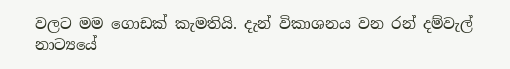වලට මම ගොඩක් කැමතියි. දැන් විකාශනය වන රන් දම්වැල් නාට්‍යයේ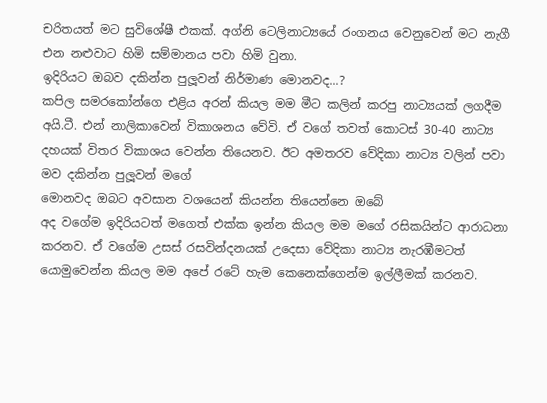චරිතයත් මට සුවිශේෂී එකක්. අග්නි ටෙලිනාට්‍යයේ රංගනය වෙනුවෙන් මට නැගී එන නළුවාට හිමි සම්මානය පවා හිමි වුනා.
ඉදිරියට ඔබව දකින්න පුලූවන් නිර්මාණ මොනවද...?
කපිල සමරකෝන්ගෙ එළිය අරන් කියල මම මීට කලින් කරපු නාට්‍යයක් ලගදීම අයි.ටී. එන් නාලිකාවෙන් විකාශනය වේවි. ඒ වගේ තවත් කොටස් 30-40 නාට්‍ය දහයක් විතර විකාශය වෙන්න තියෙනව. ඊට අමතරව වේදිකා නාට්‍ය වලින් පවා මව දකින්න පුලූවන් මගේ
මොනවද ඔබට අවසාන වශයෙන් කියන්න තියෙන්නෙ ඔබේ
අද වගේම ඉදිරියටත් මගෙත් එක්ක ඉන්න කියල මම මගේ රසිකයින්ට ආරාධනා කරනව. ඒ වගේම උසස් රසවින්දනයක් උදෙසා වේදිකා නාට්‍ය නැරඹීමටත් යොමුවෙන්න කියල මම අපේ රටේ හැම කෙනෙක්ගෙන්ම ඉල්ලීමක් කරනව.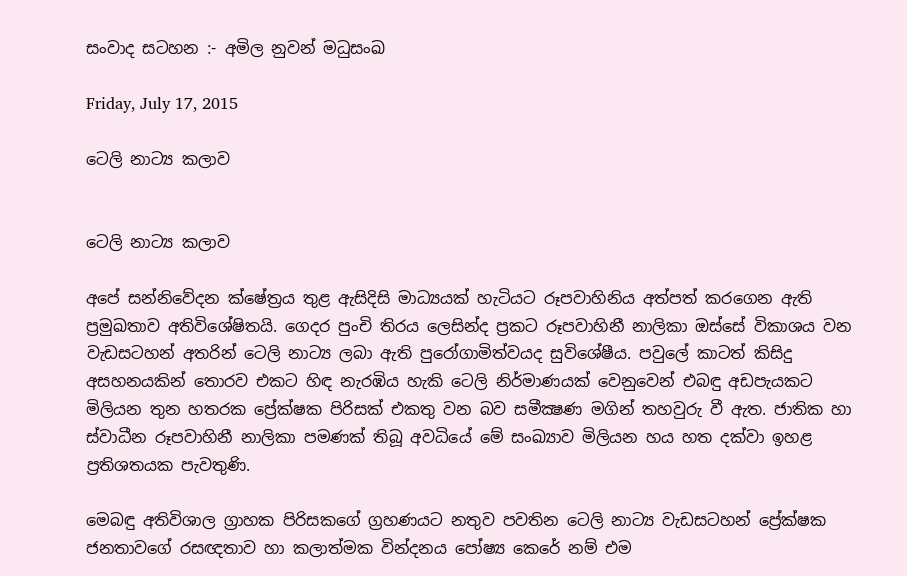සංවාද සටහන :- අමිල නුවන් මධුසංඛ

Friday, July 17, 2015

ටෙලි නාට්‍ය කලාව


ටෙලි නාට්‍ය කලාව

අපේ සන්නිවේදන ක්‌ෂේත්‍රය තුළ ඇසිදිසි මාධ්‍යයක්‌ හැටියට රූපවාහිනිය අත්පත් කරගෙන ඇති ප්‍රමුඛතාව අතිවිශේෂිතයි. ගෙදර පුංචි තිරය ලෙසින්ද ප්‍රකට රූපවාහිනී නාලිකා ඔස්‌සේ විකාශය වන වැඩසටහන් අතරින් ටෙලි නාට්‍ය ලබා ඇති පුරෝගාමිත්වයද සුවිශේෂීය. පවුලේ කාටත් කිසිදු අසහනයකින් තොරව එකට හිඳ නැරඹිය හැකි ටෙලි නිර්මාණයක්‌ වෙනුවෙන් එබඳු අඩපැයකට මිලියන තුන හතරක ප්‍රේක්‌ෂක පිරිසක්‌ එකතු වන බව සමීක්‍ෂණ මගින් තහවුරු වී ඇත. ජාතික හා ස්‌වාධීන රූපවාහිනී නාලිකා පමණක්‌ තිබූ අවධියේ මේ සංඛ්‍යාව මිලියන හය හත දක්‌වා ඉහළ ප්‍රතිශතයක පැවතුණි.

මෙබඳු අතිවිශාල ග්‍රාහක පිරිසකගේ ග්‍රහණයට නතුව පවතින ටෙලි නාට්‍ය වැඩසටහන් ප්‍රේක්‌ෂක ජනතාවගේ රසඥතාව හා කලාත්මක වින්දනය පෝෂ්‍ය කෙරේ නම් එම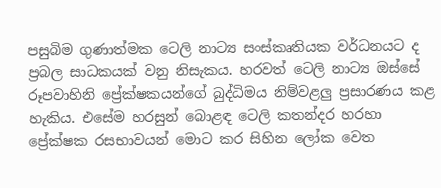පසුබිම ගුණාත්මක ටෙලි නාට්‍ය සංස්‌කෘතියක වර්ධනයට ද ප්‍රබල සාධකයක්‌ වනු නිසැකය. හරවත් ටෙලි නාට්‍ය ඔස්‌සේ රූපවාහිනි ප්‍රේක්‌ෂකයන්ගේ බුද්ධිමය නිම්වළලු ප්‍රසාරණය කළ හැකිය. එසේම හරසුන් බොළඳ ටෙලි කතන්දර හරහා ප්‍රේක්‌ෂක රසභාවයන් මොට කර සිහින ලෝක වෙත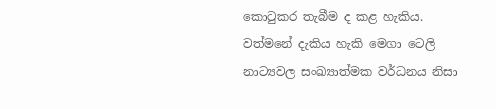කොටුකර තැබීම ද කළ හැකිය. වත්මනේ දැකිය හැකි මෙගා ටෙලි නාට්‍යවල සංඛ්‍යාත්මක වර්ධනය නිසා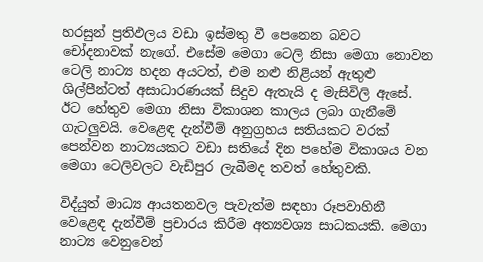හරසුන් ප්‍රතිඵලය වඩා ඉස්‌මතු වී පෙනෙන බවට චෝදනාවක්‌ නැගේ. එසේම මෙගා ටෙලි නිසා මෙගා නොවන ටෙලි නාට්‍ය හදන අයටත්, එම නළු නිළියන් ඇතුළු ශිල්පීන්ටත් අසාධාරණයක්‌ සිදුව ඇතැයි ද මැසිවිලි ඇසේ. ඊට හේතුව මෙගා නිසා විකාශන කාලය ලබා ගැනීමේ ගැටලුවයි. වෙළෙඳ දැන්වීම් අනුග්‍රහය සතියකට වරක්‌ පෙන්වන නාට්‍යයකට වඩා සතියේ දින පහේම විකාශය වන මෙගා ටෙලිවලට වැඩිපුර ලැබීමද තවත් හේතුවකි.

විද්යුත් මාධ්‍ය ආයතනවල පැවැත්ම සඳහා රූපවාහිනී වෙළෙඳ දැන්වීම් ප්‍රචාරය කිරීම අත්‍යවශ්‍ය සාධකයකි. මෙගා නාට්‍ය වෙනුවෙන්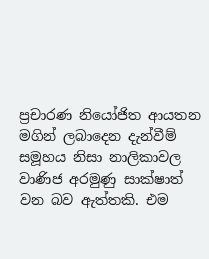ප්‍රචාරණ නියෝජිත ආයතන මගින් ලබාදෙන දැන්වීම් සමූහය නිසා නාලිකාවල වාණිජ අරමුණු සාක්‌ෂාත් වන බව ඇත්තකි. එම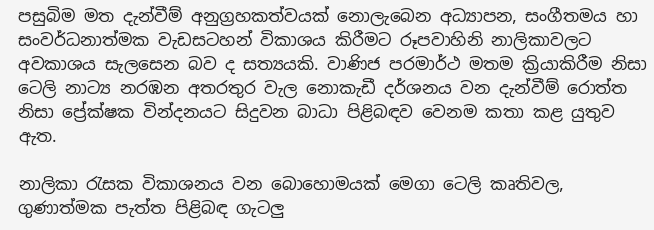පසුබිම මත දැන්වීම් අනුග්‍රහකත්වයක්‌ නොලැබෙන අධ්‍යාපන, සංගීතමය හා සංවර්ධනාත්මක වැඩසටහන් විකාශය කිරීමට රූපවාහිනි නාලිකාවලට අවකාශය සැලසෙන බව ද සත්‍යයකි. වාණිජ පරමාර්ථ මතම ක්‍රියාකිරීම නිසා ටෙලි නාට්‍ය නරඹන අතරතුර වැල නොකැඩී දර්ශනය වන දැන්වීම් රොත්ත නිසා ප්‍රේක්‌ෂක වින්දනයට සිදුවන බාධා පිළිබඳව වෙනම කතා කළ යුතුව ඇත.

නාලිකා රැසක විකාශනය වන බොහොමයක්‌ මෙගා ටෙලි කෘතිවල, ගුණාත්මක පැත්ත පිළිබඳ ගැටලු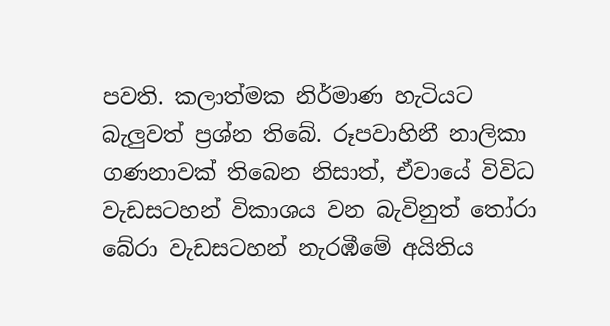පවති. කලාත්මක නිර්මාණ හැටියට බැලුවත් ප්‍රශ්න තිබේ. රූපවාහිනී නාලිකා ගණනාවක්‌ තිබෙන නිසාත්, ඒවායේ විවිධ වැඩසටහන් විකාශය වන බැවිනුත් තෝරා බේරා වැඩසටහන් නැරඹීමේ අයිතිය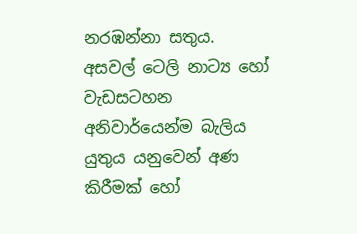නරඹන්නා සතුය. අසවල් ටෙලි නාට්‍ය හෝ වැඩසටහන අනිවාර්යෙන්ම බැලිය යුතුය යනුවෙන් අණ කිරීමක්‌ හෝ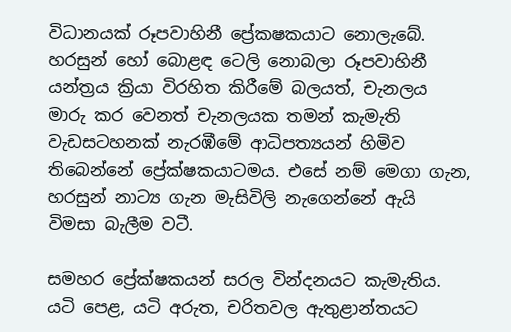විධානයක්‌ රූපවාහිනී ප්‍රේකෂකයාට නොලැබේ. හරසුන් හෝ බොළඳ ටෙලි නොබලා රූපවාහිනී යන්ත්‍රය ක්‍රියා විරහිත කිරීමේ බලයත්, චැනලය මාරු කර වෙනත් චැනලයක තමන් කැමැති වැඩසටහනක්‌ නැරඹීමේ ආධිපත්‍යයන් හිමිව තිබෙන්නේ ප්‍රේක්‌ෂකයාටමය. එසේ නම් මෙගා ගැන, හරසුන් නාට්‍ය ගැන මැසිවිලි නැගෙන්නේ ඇයි විමසා බැලීම වටී.

සමහර ප්‍රේක්‌ෂකයන් සරල වින්දනයට කැමැතිය. යටි පෙළ, යටි අරුත, චරිතවල ඇතුළාන්තයට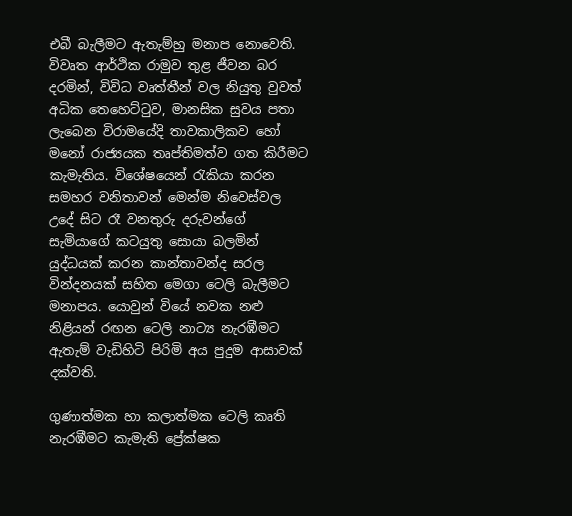එබී බැලීමට ඇතැම්හු මනාප නොවෙති. විවෘත ආර්ථික රාමුව තුළ ජීවන බර දරමින්, විවිධ වෘත්තීන් වල නියුතු වුවත් අධික තෙහෙට්‌ටුව, මානසික සුවය පතා ලැබෙන විරාමයේදි තාවකාලිකව හෝ මනෝ රාජ්‍යයක තෘප්තිමත්ව ගත කිරීමට කැමැතිය. විශේෂයෙන් රැකියා කරන සමහර වනිතාවන් මෙන්ම නිවෙස්‌වල උදේ සිට රෑ වනතුරු දරුවන්ගේ සැමියාගේ කටයුතු සොයා බලමින් යුද්ධයක්‌ කරන කාන්තාවන්ද සරල වින්දනයක්‌ සහිත මෙගා ටෙලි බැලීමට මනාපය. යොවුන් වියේ නවක නළු නිළියන් රඟන ටෙලි නාට්‍ය නැරඹීමට ඇතැම් වැඩිහිටි පිරිමි අය පුදුම ආසාවක්‌ දක්‌වති.

ගුණාත්මක හා කලාත්මක ටෙලි කෘති නැරඹීමට කැමැති ප්‍රේක්‌ෂක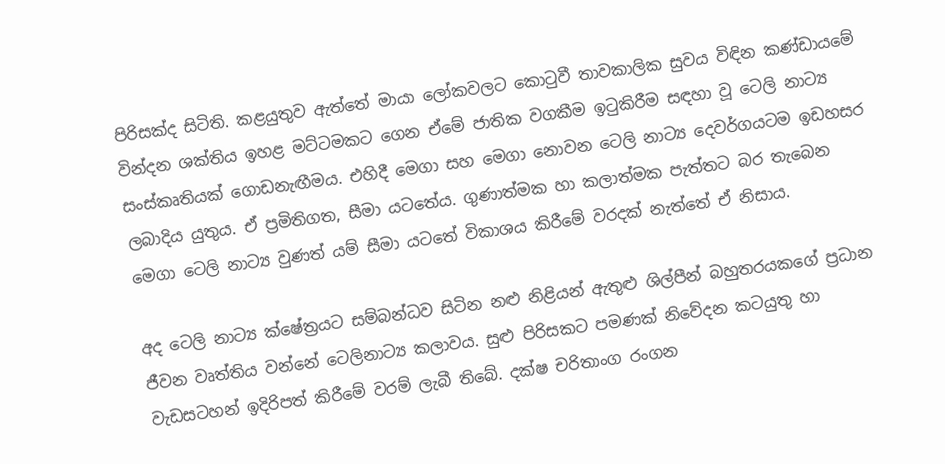පිරිසක්‌ද සිටිති. කළයුතුව ඇත්තේ මායා ලෝකවලට කොටුවී තාවකාලික සුවය විඳින කණ්‌ඩායමේ වින්දන ශක්‌තිය ඉහළ මට්‌ටමකට ගෙන ඒමේ ජාතික වගකීම ඉටුකිරීම සඳහා වූ ටෙලි නාට්‍ය සංස්‌කෘතියක්‌ ගොඩනැඟීමය. එහිදී මෙගා සහ මෙගා නොවන ටෙලි නාට්‍ය දෙවර්ගයටම ඉඩහසර ලබාදිය යුතුය. ඒ ප්‍රමිතිගත, සීමා යටතේය. ගුණාත්මක හා කලාත්මක පැත්තට බර තැබෙන මෙගා ටෙලි නාට්‍ය වුණත් යම් සීමා යටතේ විකාශය කිරීමේ වරදක්‌ නැත්තේ ඒ නිසාය.

අද ටෙලි නාට්‍ය ක්‌ෂේත්‍රයට සම්බන්ධව සිටින නළු නිළියන් ඇතුළු ශිල්පීන් බහුතරයකගේ ප්‍රධාන ජීවන වෘත්තිය වන්නේ ටෙලිනාට්‍ය කලාවය. සුළු පිරිසකට පමණක්‌ නිවේදන කටයුතු හා වැඩසටහන් ඉදිරිපත් කිරීමේ වරම් ලැබී තිබේ. දක්‌ෂ චරිතාංග රංගන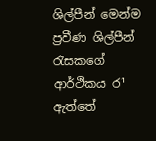ශිල්පීන් මෙන්ම ප්‍රවීණ ශිල්පීන් රැසකගේ ආර්ථිකය ර¹ ඇත්තේ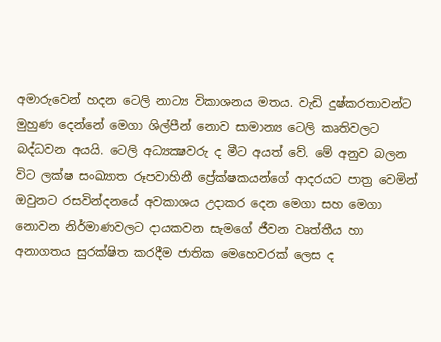අමාරුවෙන් හදන ටෙලි නාට්‍ය විකාශනය මතය. වැඩි දුෂ්කරතාවන්ට මුහුණ දෙන්නේ මෙගා ශිල්පීන් නොව සාමාන්‍ය ටෙලි කෘතිවලට බද්ධවන අයයි. ටෙලි අධ්‍යක්‍ෂවරු ද මීට අයත් වේ. මේ අනුව බලන විට ලක්‌ෂ සංඛ්‍යාත රූපවාහිනී ප්‍රේක්‌ෂකයන්ගේ ආදරයට පාත්‍ර වෙමින් ඔවුනට රසවින්දනයේ අවකාශය උදාකර දෙන මෙගා සහ මෙගා නොවන නිර්මාණවලට දායකවන සැමගේ ජීවන වෘත්තීය හා අනාගතය සුරක්‌ෂිත කරදීම ජාතික මෙහෙවරක්‌ ලෙස ද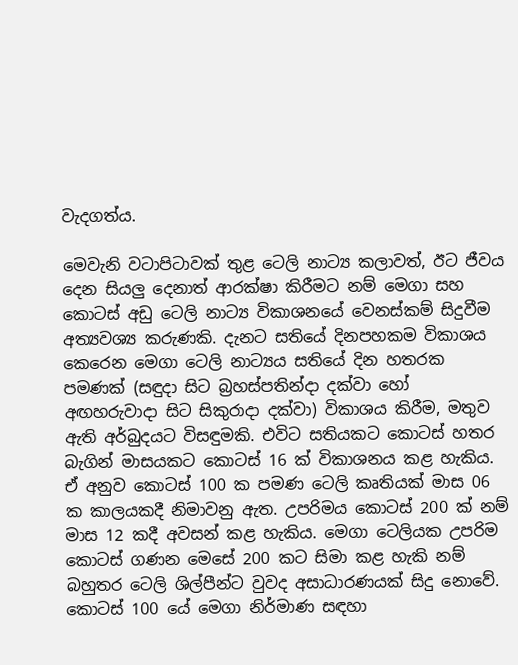වැදගත්ය.

මෙවැනි වටාපිටාවක්‌ තුළ ටෙලි නාට්‍ය කලාවත්, ඊට ජීවය දෙන සියලු දෙනාත් ආරක්‌ෂා කිරීමට නම් මෙගා සහ කොටස්‌ අඩු ටෙලි නාට්‍ය විකාශනයේ වෙනස්‌කම් සිදුවීම අත්‍යවශ්‍ය කරුණකි. දැනට සතියේ දිනපහකම විකාශය කෙරෙන මෙගා ටෙලි නාට්‍යය සතියේ දින හතරක පමණක්‌ (සඳුදා සිට බ්‍රහස්‌පතින්දා දක්‌වා හෝ අඟහරුවාදා සිට සිකුරාදා දක්‌වා) විකාශය කිරීම, මතුව ඇති අර්බුදයට විසඳුමකි. එවිට සතියකට කොටස්‌ හතර බැගින් මාසයකට කොටස්‌ 16 ක්‌ විකාශනය කළ හැකිය. ඒ අනුව කොටස්‌ 100 ක පමණ ටෙලි කෘතියක්‌ මාස 06 ක කාලයකදී නිමාවනු ඇත. උපරිමය කොටස්‌ 200 ක්‌ නම් මාස 12 කදී අවසන් කළ හැකිය. මෙගා ටෙලියක උපරිම කොටස්‌ ගණන මෙසේ 200 කට සිමා කළ හැකි නම් බහුතර ටෙලි ශිල්පීන්ට වුවද අසාධාරණයක්‌ සිදු නොවේ. කොටස්‌ 100 යේ මෙගා නිර්මාණ සඳහා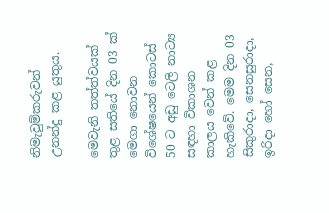නිමැවුම්කරුවන් උනන්දු කළ යුතුය.

මෙවැනි තත්ත්වයක්‌ තුළ සතියේ දින 03 ක්‌ මෙගා නොවන විශේෂයෙන් කොටස්‌ 50 ට අඩු ටෙලි නාට්‍ය සඳහා විකාශන කාලය වෙන් කළ හැකිවේ. මෙම දින 03 සිකුරාදා, සෙනසුරාදා, ඉරිදා හෝ සෙන,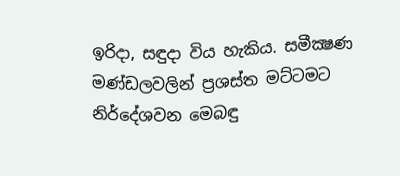ඉරිදා, සඳුදා විය හැකිය. සමීක්‍ෂණ මණ්‌ඩලවලින් ප්‍රශස්‌ත මට්‌ටමට නිර්දේශවන මෙබඳු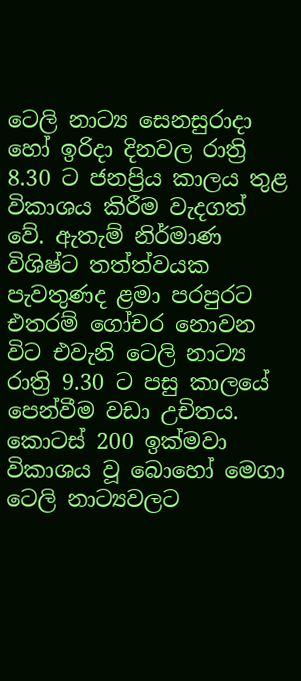ටෙලි නාට්‍ය සෙනසුරාදා හෝ ඉරිදා දිනවල රාත්‍රි 8.30 ට ජනප්‍රිය කාලය තුළ විකාශය කිරීම වැදගත් වේ. ඇතැම් නිර්මාණ විශිෂ්ට තත්ත්වයක පැවතුණද ළමා පරපුරට එතරම් ගෝචර නොවන විට එවැනි ටෙලි නාට්‍ය රාත්‍රි 9.30 ට පසු කාලයේ පෙන්වීම වඩා උචිතය. කොටස්‌ 200 ඉක්‌මවා විකාශය වූ බොහෝ මෙගා ටෙලි නාට්‍යවලට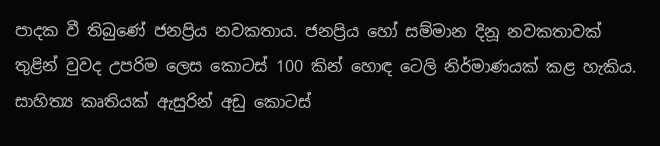පාදක වී තිබුණේ ජනප්‍රිය නවකතාය. ජනප්‍රිය හෝ සම්මාන දිනූ නවකතාවක්‌ තුළින් වුවද උපරිම ලෙස කොටස්‌ 100 කින් හොඳ ටෙලි නිර්මාණයක්‌ කළ හැකිය. සාහිත්‍ය කෘතියක්‌ ඇසුරින් අඩු කොටස්‌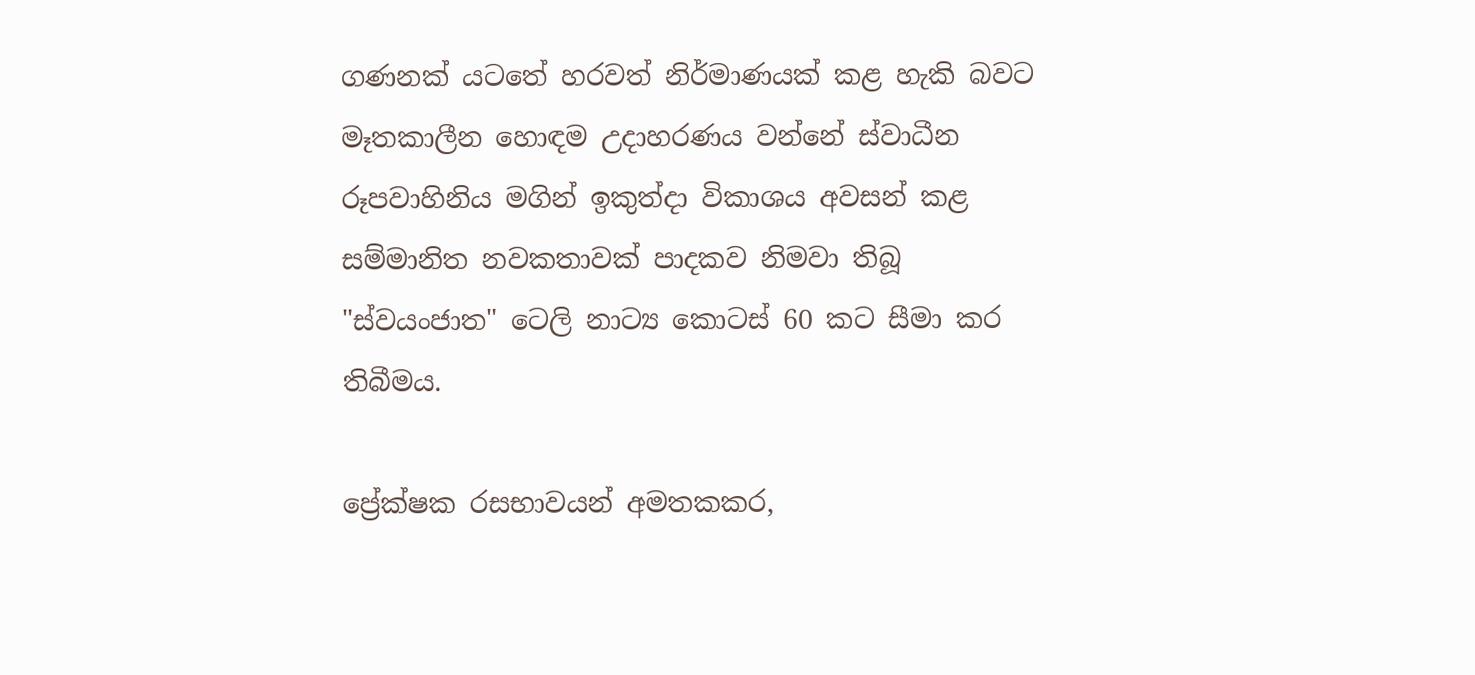ගණනක්‌ යටතේ හරවත් නිර්මාණයක්‌ කළ හැකි බවට මෑතකාලීන හොඳම උදාහරණය වන්නේ ස්‌වාධීන රූපවාහිනිය මගින් ඉකුත්දා විකාශය අවසන් කළ සම්මානිත නවකතාවක්‌ පාදකව නිමවා තිබූ "ස්‌වයංජාත" ටෙලි නාට්‍ය කොටස්‌ 60 කට සීමා කර තිබීමය.

ප්‍රේක්‌ෂක රසභාවයන් අමතකකර,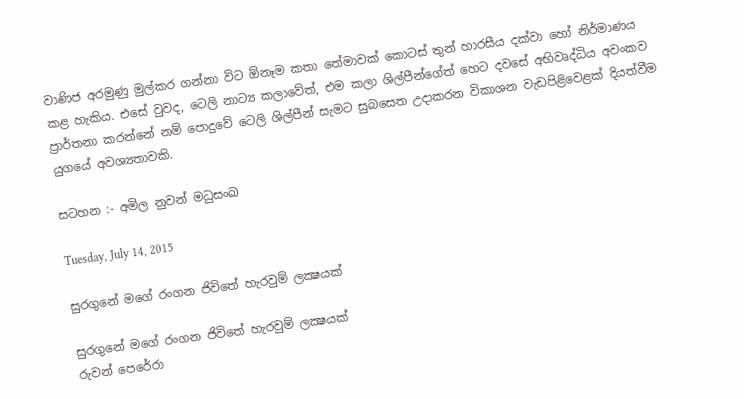වාණිජ අරමුණු මුල්කර ගන්නා විට ඕනෑම කතා තේමාවක්‌ කොටස්‌ තුන් හාරසීය දක්‌වා හෝ නිර්මාණය කළ හැකිය. එසේ වුවද, ටෙලි නාට්‍ය කලාවේත්, එම කලා ශිල්පීන්ගේත් හෙට දවසේ අභිවෘද්ධිය අවංකව ප්‍රාර්තනා කරන්නේ නම් පොදුවේ ටෙලි ශිල්පීන් සැමට සුබසෙත උදාකරන විකාශන වැඩපිළිවෙළක්‌ දියත්වීම යුගයේ අවශ්‍යතාවකි.

සටහන :- අමිල නුවන් මධුසංඛ

Tuesday, July 14, 2015

සුරගුනේ මගේ රංගන ජිවිතේ හැරවුම් ලක්‍ෂයක්

සුරගුනේ මගේ රංගන ජිවිතේ හැරවුම් ලක්‍ෂයක්
රුවන් පෙරේරා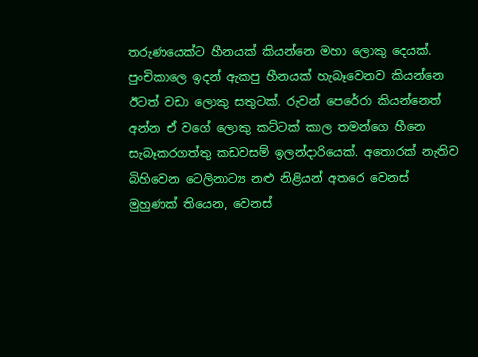තරුණයෙක්ට හීනයක් කියන්නෙ මහා ලොකු දෙයක්. පුංචිකාලෙ ඉදන් ඇකපු හීනයක් හැබෑවෙනව කියන්නෙ ඊටත් වඩා ලොකු සතුටක්. රුවන් පෙරේරා කියන්නෙත් අන්න ඒ වගේ ලොකු කට්ටක් කාල තමන්ගෙ හීනෙ සැබෑකරගත්තු කඩවසම් ඉලන්දාරියෙක්. අතොරක් නැතිව බිහිවෙන ටෙලිනාට්‍ය නළු නිළියන් අතරෙ වෙනස් මුහුණක් තියෙන, වෙනස්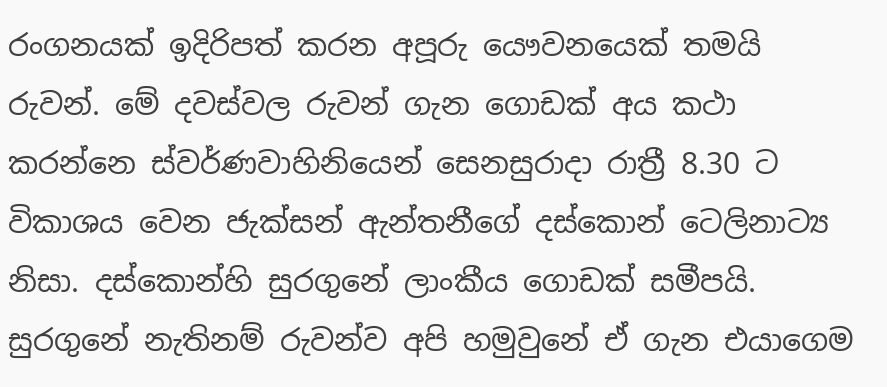රංගනයක් ඉදිරිපත් කරන අපූරු යෞවනයෙක් තමයි රුවන්. මේ දවස්වල රුවන් ගැන ගොඩක් අය කථා කරන්නෙ ස්වර්ණවාහිනියෙන් සෙනසුරාදා රාත්‍රී 8.30 ට විකාශය වෙන ජැක්සන් ඇන්තනීගේ දස්කොන් ටෙලිනාට්‍ය නිසා. දස්කොන්හි සුරගුනේ ලාංකීය ගොඩක් සමීපයි. සුරගුනේ නැතිනම් රුවන්ව අපි හමුවුනේ ඒ ගැන එයාගෙම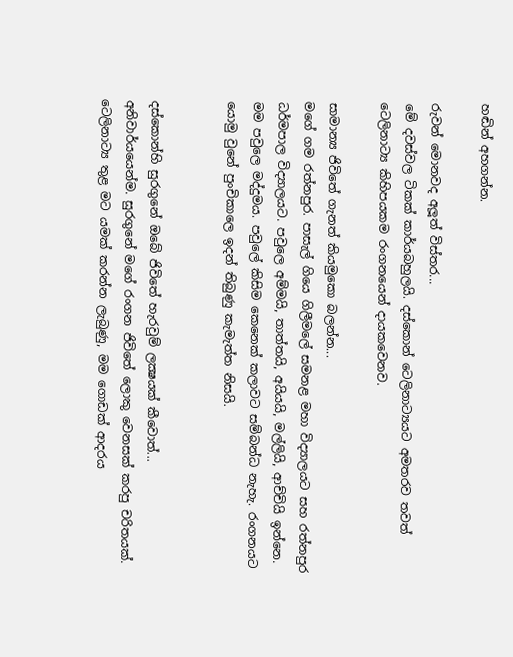හඬින් අහගන්න.

රුවන් මොනවද අලූත් විස්තර...
මේ දවස්වල ටිකක් කාර්යබහුලයි. දස්කොන් ටෙලිනාට්‍යයට අමතරව තවත් ටෙලිනාට්‍ය කිහිපයකම රංගනයෙන් දායකවෙනව.

සාමාන්‍ය ජිවිතේ ගැනත් කියමුකො බලන්න...
මගේ ගම රත්නපුර. පාසැල් ගියෙ ගිලීමලේ සමනළ මහා විද්‍යාලයට සහ රත්නපුර ධර්මපාල විද්‍යාලයට. පවුලෙ අම්මයි, තාත්තයි, අයියයි, මල්ලියි, ආච්චියි ඉන්නෙ. මම පවුලෙ මද්දුමය. පවුලේ කිසිම කෙනෙක් කලාවට සම්බන්ධ නැහැ. රංගනයට යොමු වුනේ පුංචිකාලෙ ඉදන් තිබුණු කැමැත්ත නිසයි.


දස්කොන්හි සුරගුනේ ඔබේ ජිවිතේ හැරවුම් ලක්‍ෂයක් කීවොත්...
අනිවාර්යයෙන්ම. සුරගුනේ මගේ රංගන ජිවිතේ ලොකු වෙනසක් කරපු චරිතයක්. ටෙලිනාට්‍ය තුළ මට යමක් කරන්න ලැබුණු, මම ගොඩක් ආදරය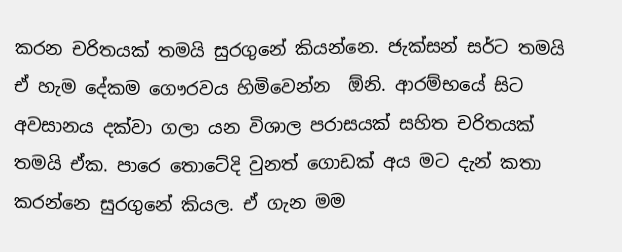කරන චරිතයක් තමයි සුරගුනේ කියන්නෙ. ජැක්සන් සර්ට තමයි ඒ හැම දේකම ගෞරවය හිමිවෙන්න  ඕනි. ආරම්භයේ සිට අවසානය දක්වා ගලා යන විශාල පරාසයක් සහිත චරිතයක් තමයි ඒක. පාරෙ තොටේදි වුනත් ගොඩක් අය මට දැන් කතා කරන්නෙ සුරගුනේ කියල. ඒ ගැන මම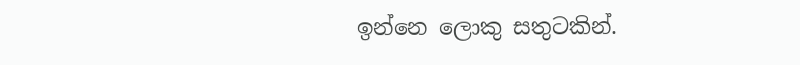ඉන්නෙ ලොකු සතුටකින්.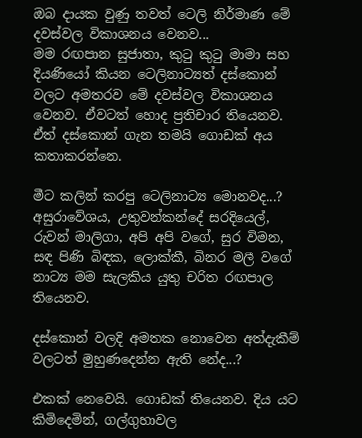ඔබ දායක වුණු තවත් ටෙලි නිර්මාණ මේ දවස්වල විකාශනය වෙනව...
මම රඟපාන සුජාතා, කුටු කුටු මාමා සහ දියණියෝ කියන ටෙලිනාට්‍යත් දස්කොන් වලට අමතරව මේ දවස්වල විකාශනය වෙනව. ඒවටත් හොද ප්‍රතිචාර තියෙනව. ඒත් දස්කොන් ගැන තමයි ගොඩක් අය කතාකරන්නෙ.

මීට කලින් කරපු ටෙලිනාට්‍ය මොනවද...?
අසුරාවේශය, උතුවන්කන්දේ සරදියෙල්, රුවන් මාලිගා, අපි අපි වගේ, සුර විමන, සඳ පිණි බිඳක, ලොක්කී, බිනර මලී වගේ නාට්‍ය මම සැලකිය යුතු චරිත රඟපාල තියෙනව.

දස්කොන් වලදි අමතක නොවෙන අත්දැකීම් වලටත් මුහුණදෙන්න ඇති නේද...?

එකක් නෙවෙයි. ගොඩක් තියෙනව. දිය යට කිමිදෙමින්, ගල්ගුහාවල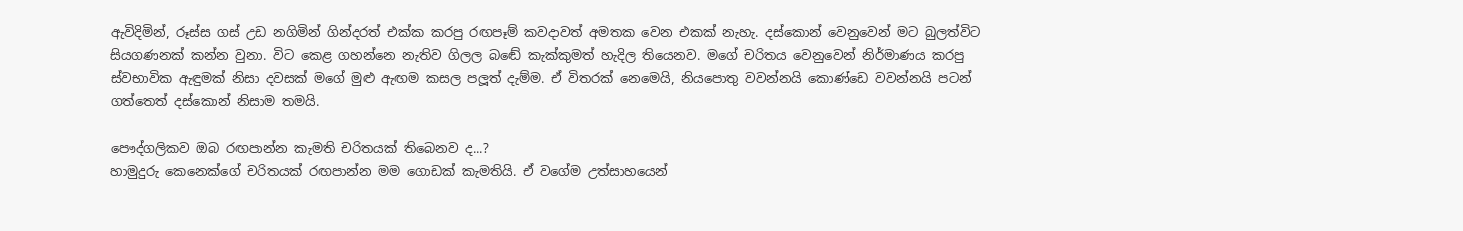ඇවිදිමින්, රූස්ස ගස් උඩ නගිමින් ගින්දරත් එක්ක කරපු රඟපෑම් කවදාවත් අමතක වෙන එකක් නැහැ. දස්කොන් වෙනුවෙන් මට බුලත්විට සියගණනක් කන්න වුනා. විට කෙළ ගහන්නෙ නැතිව ගිලල බඬේ කැක්කුමත් හැදිල තියෙනව. මගේ චරිතය වෙනුවෙන් නිර්මාණය කරපු ස්වභාවික ඇඳුමක් නිසා දවසක් මගේ මුළු ඇඟම කසල පලූත් දැම්ම. ඒ විතරක් නෙමෙයි, නියපොතු වවන්නයි කොණ්ඩෙ වවන්නයි පටන් ගත්තෙත් දස්කොන් නිසාම තමයි.

පෞද්ගලිකව ඔබ රඟපාන්න කැමති චරිතයක් තිබෙනව ද...?
හාමුදුරු කෙනෙක්ගේ චරිතයක් රඟපාන්න මම ගොඩක් කැමතියි. ඒ වගේම උත්සාහයෙන්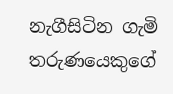නැගීසිටින ගැමි තරුණයෙකුගේ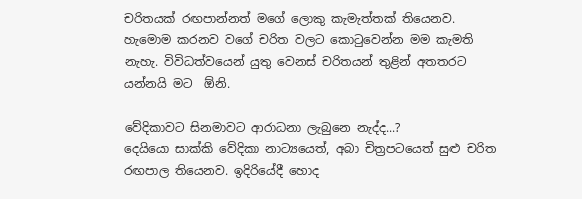චරිතයක් රඟපාන්නත් මගේ ලොකු කැමැත්තක් තියෙනව. හැමොම කරනව වගේ චරිත වලට කොටුවෙන්න මම කැමති නැහැ. විවිධත්වයෙන් යුතු වෙනස් චරිතයන් තුළින් අතතරට යන්නයි මට  ඕනි.

වේදිකාවට සිනමාවට ආරාධනා ලැබුනෙ නැද්ද...?
දෙයියො සාක්කි වේදිකා නාට්‍යයෙත්, අබා චිත්‍රපටයෙත් සුළු චරිත රඟපාල තියෙනව. ඉදිරියේදී හොද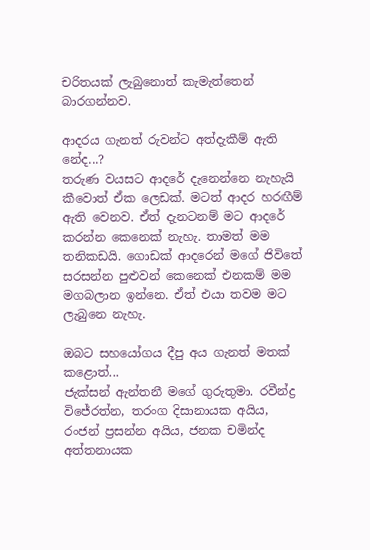චරිතයක් ලැබුනොත් කැමැත්තෙන් බාරගන්නව.

ආදරය ගැනත් රුවන්ට අත්දැකීම් ඇති නේද...?
තරුණ වයසට ආදරේ දැනෙන්නෙ නැහැයි කීවොත් ඒක ලෙඩක්. මටත් ආදර හරඟීම් ඇති වෙනව. ඒත් දැනටනම් මට ආදරේ කරන්න කෙනෙක් නැහැ. තාමත් මම තනිකඩයි. ගොඩක් ආදරෙන් මගේ ජිවිතේ සරසන්න පුළුවන් කෙනෙක් එනකම් මම මගබලාන ඉන්නෙ. ඒත් එයා තවම මට ලැබුනෙ නැහැ.

ඔබට සහයෝගය දීපු අය ගැනත් මතක් කළොත්...
ජැක්සන් ඇන්තනී මගේ ගුරුතුමා. රවීන්ද්‍ර විජේරත්න, තරංග දිසානායක අයිය, රංජන් ප්‍රසන්න අයිය, ජනක චමින්ද අත්තනායක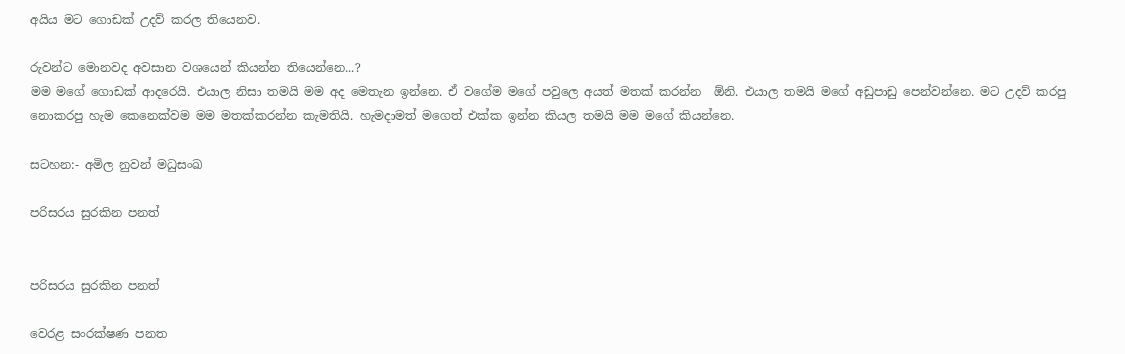අයිය මට ගොඩක් උදව් කරල තියෙනව.

රුවන්ට මොනවද අවසාන වශයෙන් කියන්න තියෙන්නෙ...?
මම මගේ ගොඩක් ආදරෙයි. එයාල නිසා තමයි මම අද මෙතැන ඉන්නෙ. ඒ වගේම මගේ පවුලෙ අයත් මතක් කරන්න  ඕනි. එයාල තමයි මගේ අඩුපාඩු පෙන්වන්නෙ. මට උදව් කරපු නොකරපු හැම කෙනෙක්වම මම මතක්කරන්න කැමතියි. හැමදාමත් මගෙත් එක්ක ඉන්න කියල තමයි මම මගේ කියන්නෙ.

සටහන:- අමිල නුවන් මධුසංඛ

පරිසරය සුරකින පනත්


පරිසරය සුරකින පනත්

වෙරළ සංරක්ෂණ පනත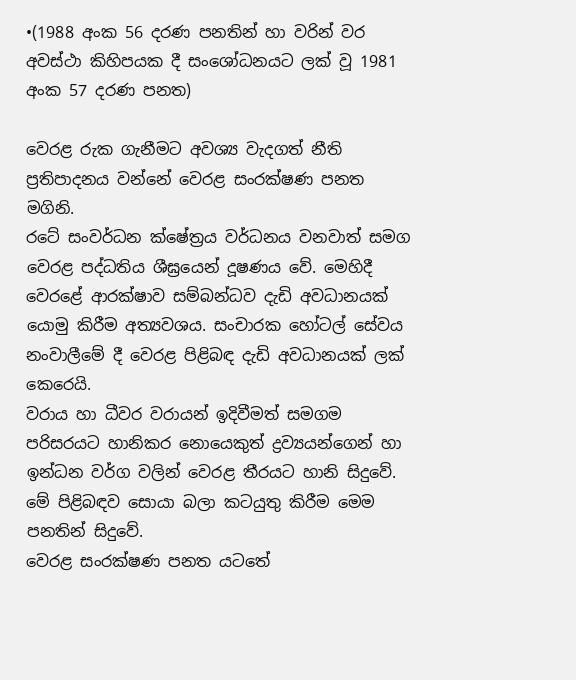•(1988 අංක 56 දරණ පනතින් හා වරින් වර අවස්ථා කිහිපයක දී සංශෝධනයට ලක් වූ 1981 අංක 57 දරණ පනත)

වෙරළ රුක ගැනීමට අවශ්‍ය වැදගත් නීති ප්‍රතිපාදනය වන්නේ වෙරළ සංරක්ෂණ පනත මගිනි.
රටේ සංවර්ධන ක්ෂේත්‍රය වර්ධනය වනවාත් සමග වෙරළ පද්ධතිය ශීඝ්‍රයෙන් දූෂණය වේ. මෙහිදී වෙරළේ ආරක්ෂාව සම්බන්ධව දැඩි අවධානයක් යොමු කිරීම අත්‍යවශය. සංචාරක හෝටල් සේවය නංවාලීමේ දී වෙරළ පිළිබඳ දැඩි අවධානයක් ලක් කෙරෙයි.
වරාය හා ධීවර වරායන් ඉදිවීමත් සමගම පරිසරයට හානිකර නොයෙකුත් ද්‍රව්‍යයන්ගෙන් හා ඉන්ධන වර්ග වලින් වෙරළ තීරයට හානි සිදුවේ. මේ පිළිබඳව සොයා බලා කටයුතු කිරීම මෙම පනතින් සිදුවේ.
වෙරළ සංරක්ෂණ පනත යටතේ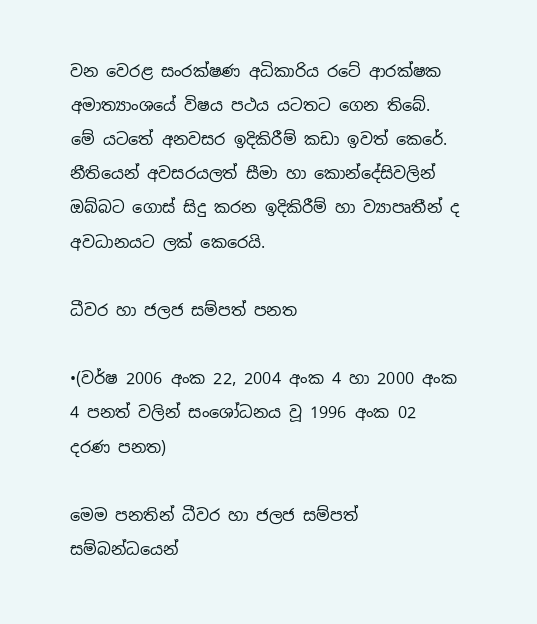වන වෙරළ සංරක්ෂණ අධිකාරිය රටේ ආරක්ෂක අමාත්‍යාංශයේ විෂය පථය යටතට ගෙන තිබේ. මේ යටතේ අනවසර ඉදිකිරීම් කඩා ඉවත් කෙරේ. නීතියෙන් අවසරයලත් සීමා හා කොන්දේසිවලින් ඔබ්බට ගොස් සිදු කරන ඉදිකිරීම් හා ව්‍යාපෘතීන් ද අවධානයට ලක් කෙරෙයි.

ධීවර හා ජලජ සම්පත් පනත

•(වර්ෂ 2006 අංක 22, 2004 අංක 4 හා 2000 අංක 4 පනත් වලින් සංශෝධනය වූ 1996 අංක 02 දරණ පනත)

මෙම පනතින් ධීවර හා ජලජ සම්පත් සම්බන්ධයෙන්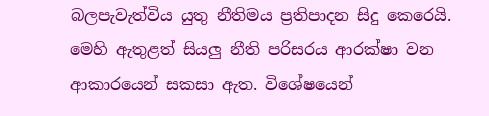බලපැවැත්විය යුතු නීතිමය ප්‍රතිපාදන සිදු කෙරෙයි. මෙහි ඇතුළත් සියලු නීති පරිසරය ආරක්ෂා වන ආකාරයෙන් සකසා ඇත. විශේෂයෙන්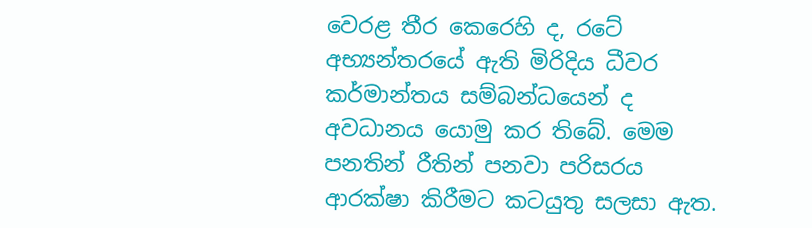වෙරළ තීර කෙරෙහි ද, රටේ අභ්‍යන්තරයේ ඇති මිරිදිය ධීවර කර්මාන්තය සම්බන්ධයෙන් ද අවධානය යොමු කර තිබේ. මෙම පනතින් රීතින් පනවා පරිසරය ආරක්ෂා කිරීමට කටයුතු සලසා ඇත.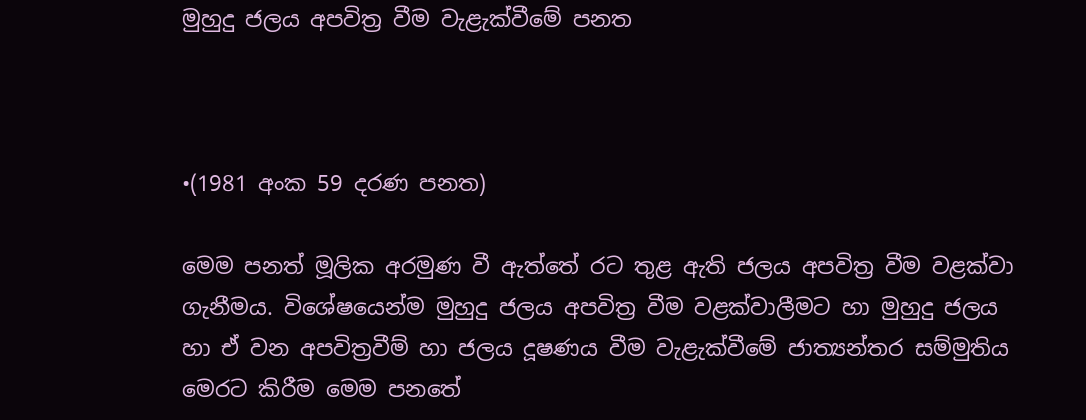මුහුදු ජලය අපවිත්‍ර වීම වැළැක්වීමේ පනත



•(1981 අංක 59 දරණ පනත)

මෙම පනත් මූලික අරමුණ වී ඇත්තේ රට තුළ ඇති ජලය අපවිත්‍ර වීම වළක්වා ගැනීමය. විශේෂයෙන්ම මුහුදු ජලය අපවිත්‍ර වීම වළක්වාලීමට හා මුහුදු ජලය හා ඒ වන අපවිත්‍රවීම් හා ජලය දූෂණය වීම වැළැක්වීමේ ජාත්‍යන්තර සම්මුතිය මෙරට කිරීම මෙම පනතේ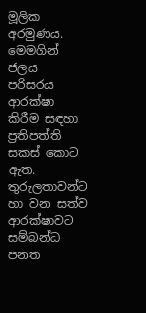මූලික අරමුණය.
මෙමගින් ජලය පරිසරය ආරක්ෂා කිරීම සඳහා ප්‍රතිපත්ති සකස් කොට ඇත.
තුරුලතාවන්ට හා වන සත්ව ආරක්ෂාවට සම්බන්ධ පනත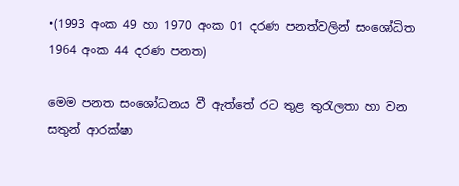•(1993 අංක 49 හා 1970 අංක 01 දරණ පනත්වලින් සංශෝධිත 1964 අංක 44 දරණ පනත)

මෙම පනත සංශෝධනය වී ඇත්තේ රට තුළ තුරැලතා හා වන සතුන් ආරක්ෂා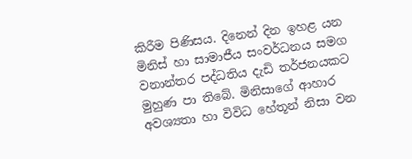කිරීම පිණිසය. දිනෙන් දින ඉහළ යන මිනිස් හා සාමාජීය සංවර්ධනය සමග වනාන්තර පද්ධතිය දැඩි තර්ජනයකට මුහුණ පා තිබේ. මිනිසාගේ ආහාර අවශ්‍යතා හා විවිධ හේතූන් නිසා වන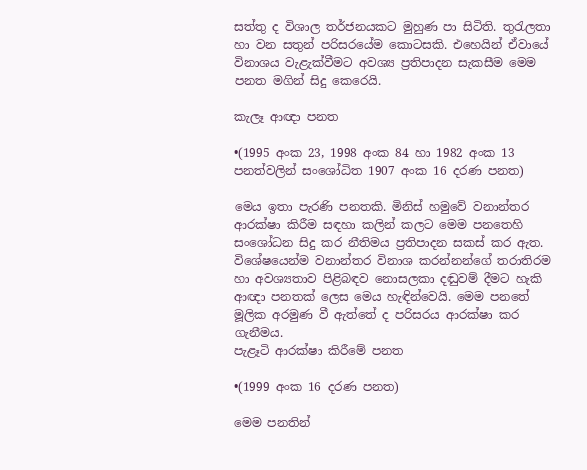සත්තු ද විශාල තර්ජනයකට මුහුණ පා සිටිති. තුරැලතා හා වන සතුන් පරිසරයේම කොටසකි. එහෙයින් ඒවායේ විනාශය වැළැක්වීමට අවශ්‍ය ප්‍රතිපාදන සැකසීම මෙම පනත මගින් සිදු කෙරෙයි.

කැලෑ ආඥා පනත

•(1995 අංක 23, 1998 අංක 84 හා 1982 අංක 13 පනත්වලින් සංශෝධිත 1907 අංක 16 දරණ පනත)

මෙය ඉතා පැරණි පනතකි. මිනිස් හමුවේ වනාන්තර ආරක්ෂා කිරීම සඳහා කලින් කලට මෙම පනතෙහි සංශෝධන සිදු කර නීතිමය ප්‍රතිපාදන සකස් කර ඇත. විශේෂයෙන්ම වනාන්තර විනාශ කරන්නන්ගේ තරාතිරම හා අවශ්‍යතාව පිළිබඳව නොසලකා දඬුවම් දීමට හැකි ආඥා පනතක් ලෙස මෙය හැඳින්වෙයි. මෙම පනතේ මූලික අරමුණ වී ඇත්තේ ද පරිසරය ආරක්ෂා කර ගැනීමය.
පැළෑටි ආරක්ෂා කිරීමේ පනත

•(1999 අංක 16 දරණ පනත)

මෙම පනතින්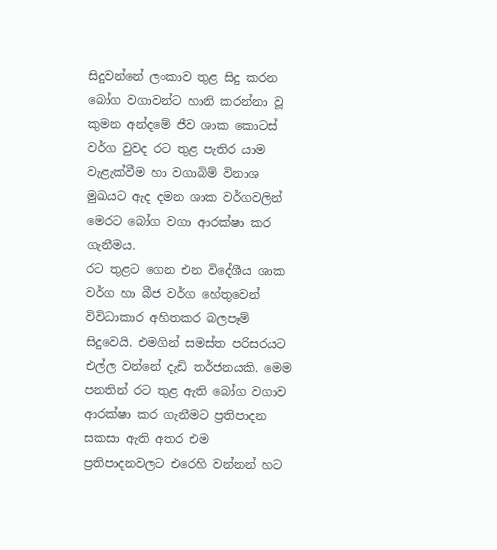සිදුවන්නේ ලංකාව තුළ සිදු කරන බෝග වගාවන්ට හානි කරන්නා වූ කුමන අන්දමේ ජීව ශාක කොටස් වර්ග වුවද රට තුළ පැතිර යාම වැළැක්වීම හා වගාබිම් විනාශ මුඛයට ඇද දමන ශාක වර්ගවලින් මෙරට බෝග වගා ආරක්ෂා කර ගැනීමය.
රට තුළට ගෙන එන විදේශීය ශාක වර්ග හා බීජ වර්ග හේතුවෙන් විවිධාකාර අහිතකර බලපෑම් සිදුවෙයි. එමගින් සමස්ත පරිසරයට එල්ල වන්නේ දැඩි තර්ජනයකි. මෙම පනතින් රට තුළ ඇති බෝග වගාව ආරක්ෂා කර ගැනීමට ප්‍රතිපාදන සකසා ඇති අතර එම ප්‍රතිපාදනවලට එරෙහි වන්නන් හට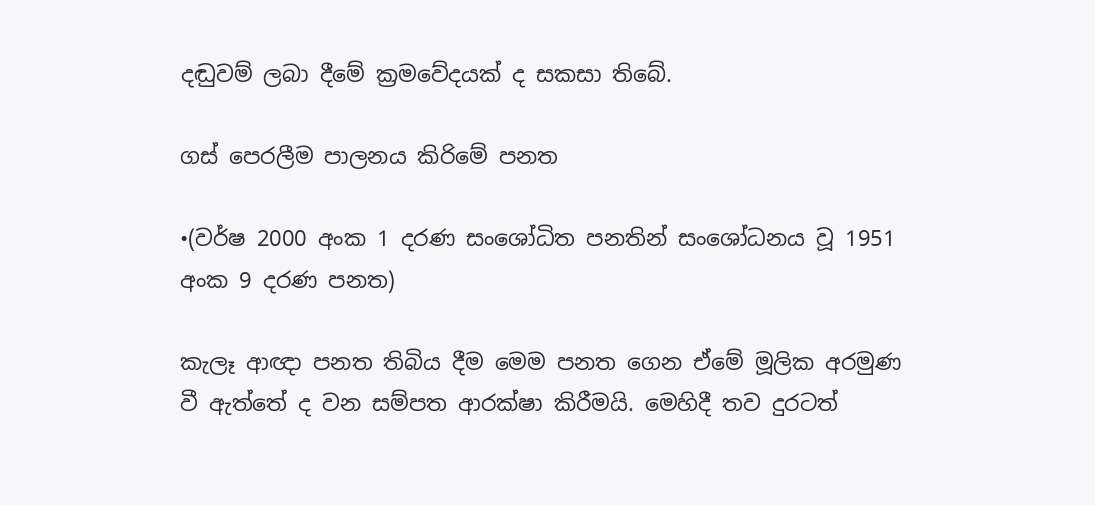දඬුවම් ලබා දීමේ ක්‍රමවේදයක් ද සකසා තිබේ.

ගස් පෙරලීම පාලනය කිරිමේ පනත

•(වර්ෂ 2000 අංක 1 දරණ සංශෝධිත පනතින් සංශෝධනය වූ 1951 අංක 9 දරණ පනත)

කැලෑ ආඥා පනත තිබිය දීම මෙම පනත ගෙන ඒමේ මූලික අරමුණ වී ඇත්තේ ද වන සම්පත ආරක්ෂා කිරීමයි. මෙහිදී තව දුරටත්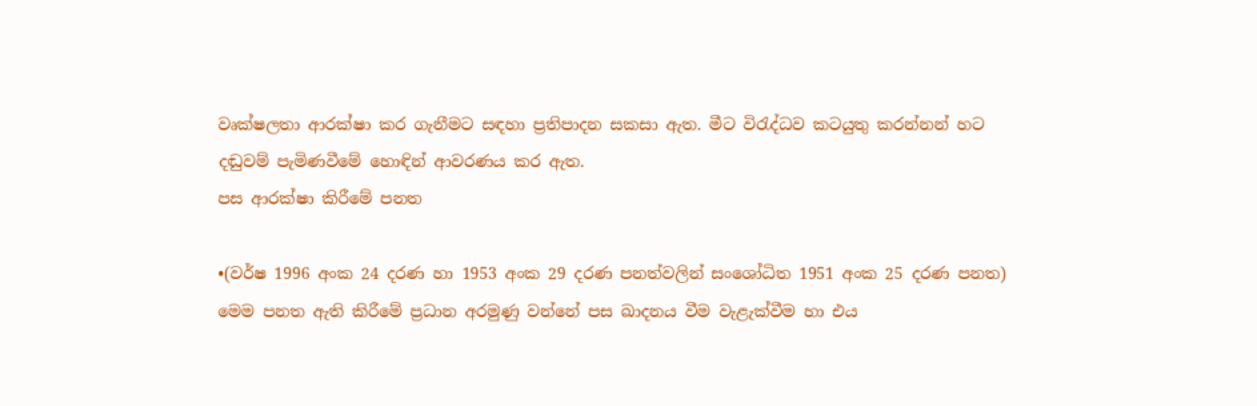වෘක්ෂලතා ආරක්ෂා කර ගැනීමට සඳහා ප්‍රතිපාදන සකසා ඇත. මීට විරැද්ධව කටයුතු කරන්නන් හට දඬුවම් පැමිණවීමේ හොඳින් ආවරණය කර ඇත.
පස ආරක්ෂා කිරීමේ පනත

•(වර්ෂ 1996 අංක 24 දරණ හා 1953 අංක 29 දරණ පනත්වලින් සංශෝධිත 1951 අංක 25 දරණ පනත)
මෙම පනත ඇති කිරීමේ ප්‍රධාන අරමුණු වන්නේ පස ඛාදනය වීම වැළැක්වීම හා එය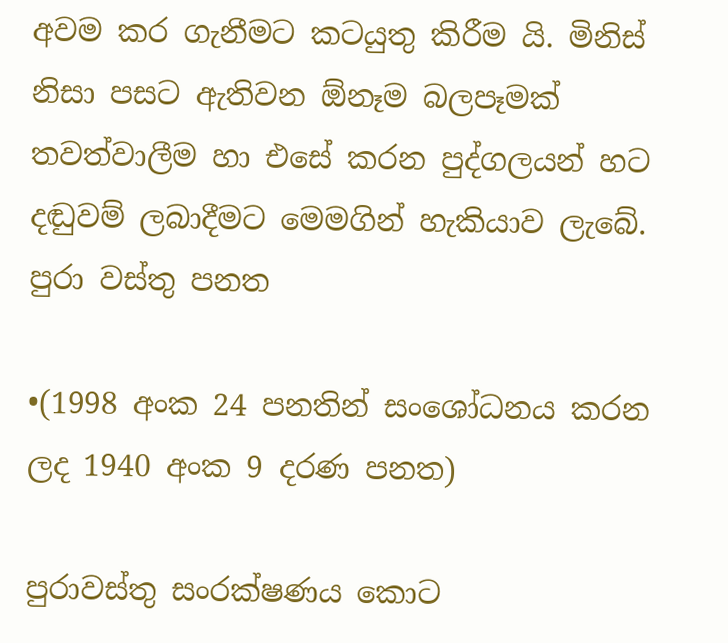අවම කර ගැනීමට කටයුතු කිරීම යි. මිනිස් නිසා පසට ඇතිවන ඕනෑම බලපෑමක් තවත්වාලීම හා එසේ කරන පුද්ගලයන් හට දඬුවම් ලබාදීමට මෙමගින් හැකියාව ලැබේ.
පුරා වස්තු පනත

•(1998 අංක 24 පනතින් සංශෝධනය කරන ලද 1940 අංක 9 දරණ පනත)

පුරාවස්තු සංරක්ෂණය කොට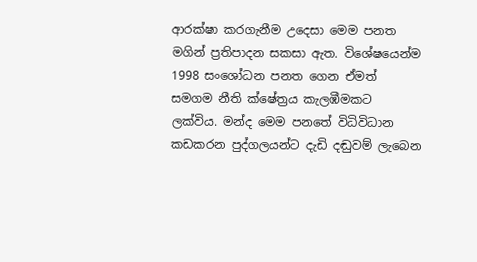ආරක්ෂා කරගැනීම උදෙසා මෙම පනත මගින් ප්‍රතිපාදන සකසා ඇත. විශේෂයෙන්ම 1998 සංශෝධන පනත ගෙන ඒමත් සමගම නීති ක්ෂේත්‍රය කැලඹීමකට ලක්විය. මන්ද මෙම පනතේ විධිවිධාන කඩකරන පුද්ගලයන්ට දැඩි දඬුවම් ලැබෙන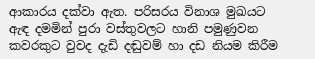ආකාරය දක්වා ඇත. පරිසරය විනාශ මුඛයට ඇඳ දමමින් පුරා වස්තුවලට හානි පමුණුවන කවරකුට වුවද දැඩි දඬුවම් හා දඩ නියම කිරීම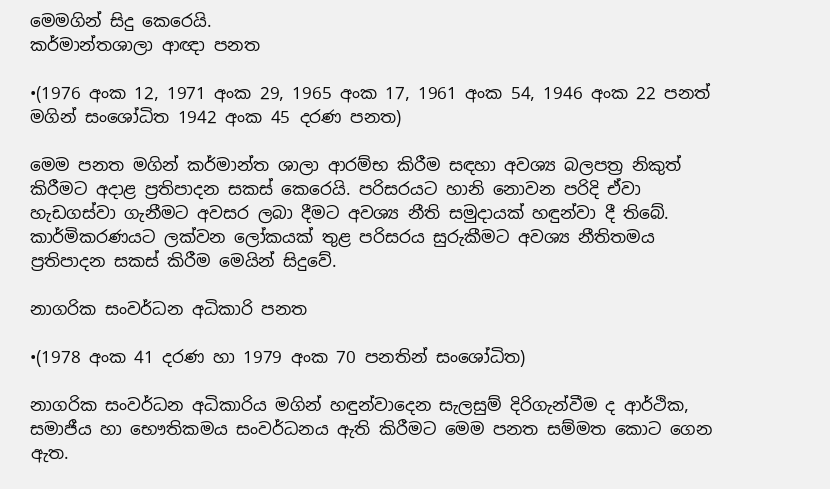මෙමගින් සිදු කෙරෙයි.
කර්මාන්තශාලා ආඥා පනත

•(1976 අංක 12, 1971 අංක 29, 1965 අංක 17, 1961 අංක 54, 1946 අංක 22 පනත් මගින් සංශෝධිත 1942 අංක 45 දරණ පනත)

මෙම පනත මගින් කර්මාන්ත ශාලා ආරම්භ කිරීම සඳහා අවශ්‍ය බලපත්‍ර නිකුත් කිරීමට අදාළ ප්‍රතිපාදන සකස් කෙරෙයි. පරිසරයට හානි නොවන පරිදි ඒවා හැඩගස්වා ගැනීමට අවසර ලබා දීමට අවශ්‍ය නීති සමුදායක් හඳුන්වා දී තිබේ. කාර්මිකරණයට ලක්වන ලෝකයක් තුළ පරිසරය සුරුකීමට අවශ්‍ය නීතිතමය ප්‍රතිපාදන සකස් කිරීම මෙයින් සිදුවේ.

නාගරික සංවර්ධන අධිකාරි පනත

•(1978 අංක 41 දරණ හා 1979 අංක 70 පනතින් සංශෝධිත)

නාගරික සංවර්ධන අධිකාරිය මගින් හඳුන්වාදෙන සැලසුම් දිරිගැන්වීම ද ආර්ථික, සමාජීය හා භෞතිකමය සංවර්ධනය ඇති කිරීමට මෙම පනත සම්මත කොට ගෙන ඇත.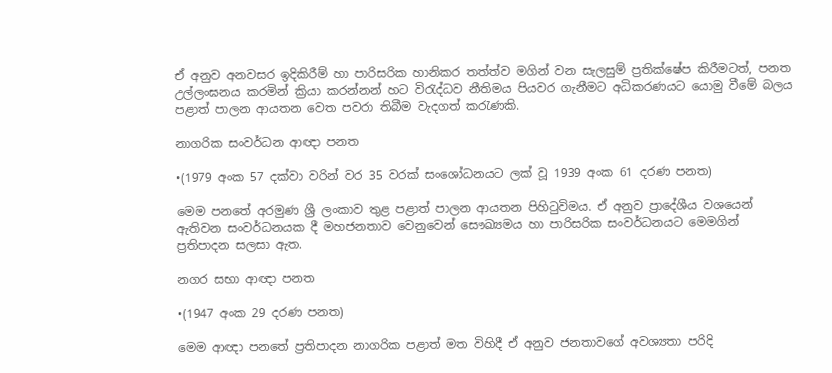ඒ අනුව අනවසර ඉදිකිරීම් හා පාරිසරික හානිකර තත්ත්ව මගින් වන සැලසුම් ප්‍රතික්ෂේප කිරීමටත්, පනත උල්ලංඝනය කරමින් ක්‍රියා කරන්නන් හට විරැද්ධව නීතිමය පියවර ගැනීමට අධිකරණයට යොමු වීමේ බලය පළාත් පාලන ආයතන වෙත පවරා තිබීම වැදගත් කරැණකි.

නාගරික සංවර්ධන ආඥා පනත

•(1979 අංක 57 දක්වා වරින් වර 35 වරක් සංශෝධනයට ලක් වූ 1939 අංක 61 දරණ පනත)

මෙම පනතේ අරමුණ ශ්‍රී ලංකාව තුළ පළාත් පාලන ආයතන පිහිටුවිමය. ඒ අනුව ප්‍රාදේශීය වශයෙන් ඇතිවන සංවර්ධනයක දී මහජනතාව වෙනුවෙන් සෞඛ්‍යමය හා පාරිසරික සංවර්ධනයට මෙමගින් ප්‍රතිපාදන සලසා ඇත.

නගර සභා ආඥා පනත

•(1947 අංක 29 දරණ පනත)

මෙම ආඥා පනතේ ප්‍රතිපාදන නාගරික පළාත් මත විහිදී ඒ අනුව ජනතාවගේ අවශ්‍යතා පරිදි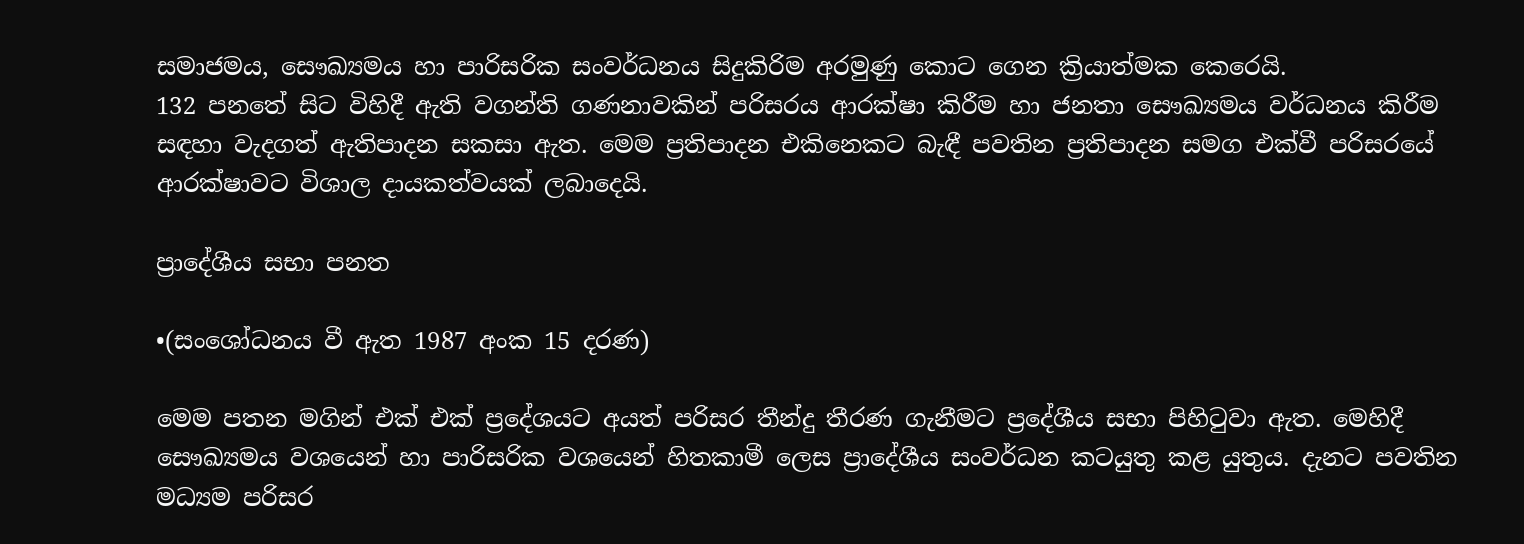සමාජමය, සෞඛ්‍යමය හා පාරිසරික සංවර්ධනය සිදුකිරිම අරමුණු කොට ගෙන ක්‍රියාත්මක කෙරෙයි.
132 පනතේ සිට විහිදී ඇති වගන්ති ගණනාවකින් පරිසරය ආරක්ෂා කිරීම හා ජනතා සෞඛ්‍යමය වර්ධනය කිරීම සඳහා වැදගත් ඇතිපාදන සකසා ඇත. මෙම ප්‍රතිපාදන එකිනෙකට බැඳී පවතින ප්‍රතිපාදන සමග එක්වී පරිසරයේ ආරක්ෂාවට විශාල දායකත්වයක් ලබාදෙයි.

ප්‍රාදේශීය සභා පනත

•(සංශෝධනය වී ඇත 1987 අංක 15 දරණ)

මෙම පතන මගින් එක් එක් ප්‍රදේශයට අයත් පරිසර තීන්දු තීරණ ගැනීමට ප්‍රදේශීය සභා පිහිටුවා ඇත. මෙහිදී සෞඛ්‍යමය වශයෙන් හා පාරිසරික වශයෙන් හිතකාමී ලෙස ප්‍රාදේශීය සංවර්ධන කටයුතු කළ යුතුය. දැනට පවතින මධ්‍යම පරිසර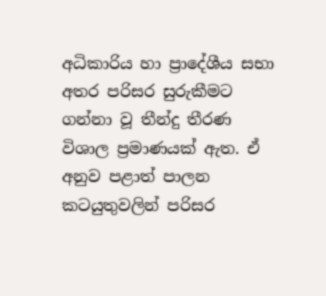අධිකාරිය හා ප්‍රාදේශීය සභා අතර පරිසර සුරුකීමට ගන්නා වූ තීන්දු තීරණ විශාල ප්‍රමාණයක් ඇත. ඒ අනුව පළාත් පාලන කටයුතුවලින් පරිසර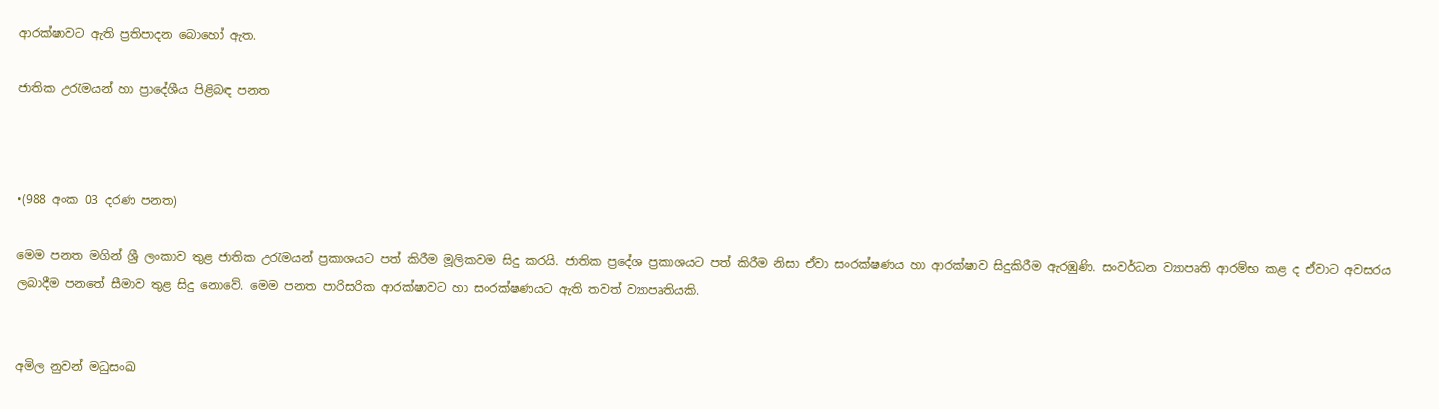ආරක්ෂාවට ඇති ප්‍රතිපාදන බොහෝ ඇත.

ජාතික උරැමයන් හා ප්‍රාදේශීය පිළිබඳ පනත



•(988 අංක 03 දරණ පනත)

මෙම පනත මගින් ශ්‍රී ලංකාව තුළ ජාතික උරැමයන් ප්‍රකාශයට පත් කිරීම මූලිකවම සිදු කරයි. ජාතික ප්‍රදේශ ප්‍රකාශයට පත් කිරීම නිසා ඒවා සංරක්ෂණය හා ආරක්ෂාව සිදුකිරීම ඇරඹුණි. සංවර්ධන ව්‍යාපෘති ආරම්භ කළ ද ඒවාට අවසරය ලබාදීම පනතේ සීමාව තුළ සිදු නොවේ. මෙම පනත පාරිසරික ආරක්ෂාවට හා සංරක්ෂණයට ඇති තවත් ව්‍යාපෘතියකි.


අමිල නුවන් මධුසංඛ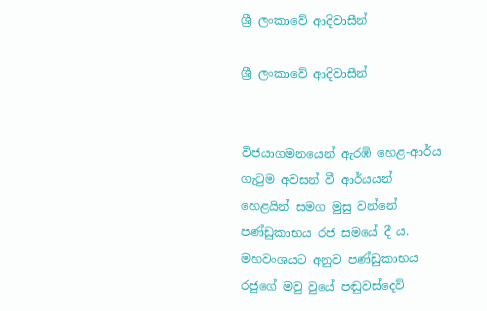ශ්‍රී ලංකාවේ ආදිවාසීන්

ශ්‍රී ලංකාවේ ආදිවාසීන්


විජයාගමනයෙන් ඇරඹි හෙළ-ආර්ය ගැටුම අවසන් වී ආර්යයන් හෙළයින් සමග මුසු වන්නේ පණ්ඩුකාභය රජ සමයේ දී ය. මහවංශයට අනුව පණ්ඩුකාභය රජුගේ මවු වුයේ පඬුවස්දෙව්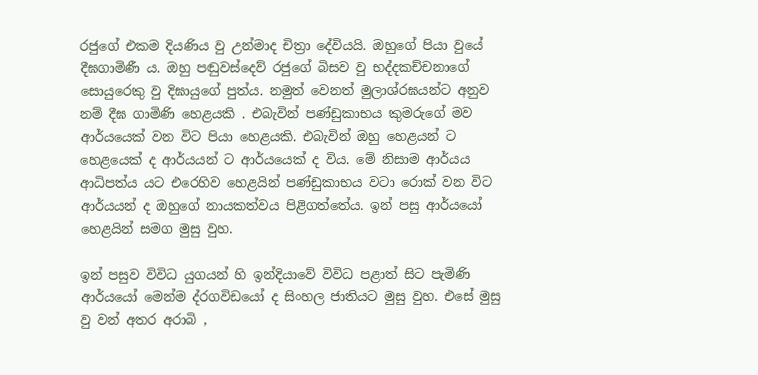රජුගේ එකම දියණිය වු උන්මාද චිත්‍රා දේවියයි. ඔහුගේ පියා වුයේ දීඝගාමිණී ය. ඔහු පඬුවස්දෙව් රජුගේ බිසව වු භද්දකච්චනාගේ සොයුරෙකු වු දිඝායුගේ පුත්ය. නමුත් වෙනත් මුලාශ්රඝයන්ට අනුව නම් දීඝ ගාමිණි හෙළයකි . එබැවින් පණ්ඩුකාභය කුමරුගේ මව ආර්යයෙක් වන විට පියා හෙළයකි. එබැවින් ඔහු හෙළයන් ට හෙළයෙක් ද ආර්යයන් ට ආර්යයෙක් ද විය. මේ නිසාම ආර්යය ආධිපත්ය යට එරෙහිව හෙළයින් පණ්ඩුකාභය වටා රොක් වන විට ආර්යයන් ද ඔහුගේ නායකත්වය පිළිගත්තේය. ඉන් පසු ආර්යයෝ හෙළයින් සමග මුසු වුහ.

ඉන් පසුව විවිධ යුගයන් හි ඉන්දියාවේ විවිධ පළාත් සිට පැමිණි ආර්යයෝ මෙන්ම ද්රගවිඩයෝ ද සිංහල ජාතියට මුසු වුහ. එසේ මුසු වු වන් අතර අරාබි ,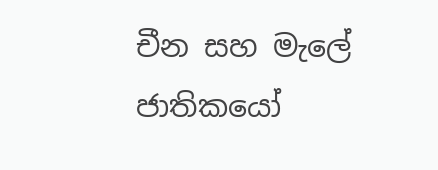චීන සහ මැලේ ජාතිකයෝ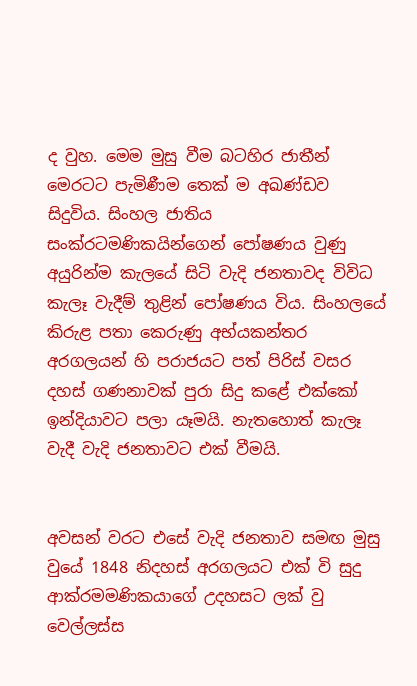ද වුහ. මෙම මුසු වීම බටහිර ජාතීන් මෙරටට පැමිණීම තෙක් ම අඛණ්ඩව සිදුවිය. සිංහල ජාතිය සංක්රටමණිකයින්ගෙන් පෝෂණය වුණු අයුරින්ම කැලයේ සිටි වැදි ජනතාවද විවිධ කැලෑ වැදීම් තුළින් පෝෂණය විය. සිංහලයේ කිරුළ පතා කෙරුණු අභ්යකන්තර අරගලයන් හි පරාජයට පත් පිරිස් වසර දහස් ගණනාවක් පුරා සිදු කළේ එක්කෝ ඉන්දියාවට පලා යෑමයි. නැතහොත් කැලෑ වැදී වැදි ජනතාවට එක් වීමයි.


අවසන් වරට එසේ වැදි ජනතාව සමඟ මුසු වුයේ 1848 නිදහස් අරගලයට එක් වි සුදු ආක්රමමණිකයාගේ උදහසට ලක් වු වෙල්ලස්ස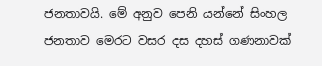ජනතාවයි. මේ අනුව පෙනි යන්නේ සිංහල ජනතාව මෙරට වසර දස දහස් ගණනාවක්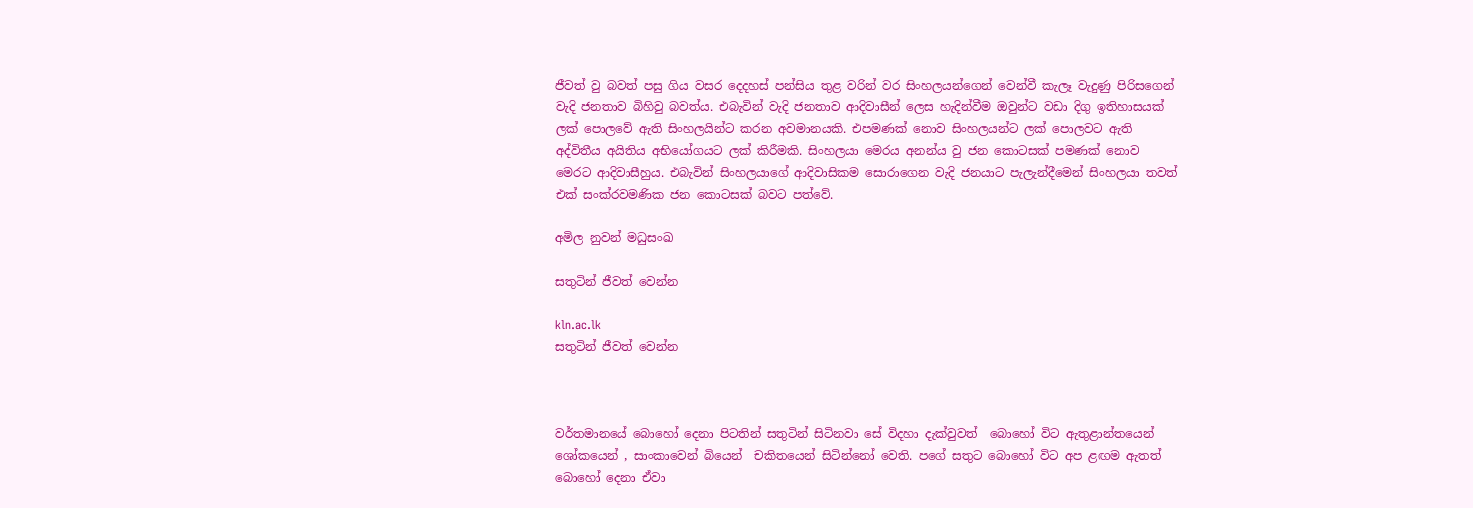ජීවත් වු බවත් පසු ගිය වසර දෙදහස් පන්සිය තුළ වරින් වර සිංහලයන්ගෙන් වෙන්වී කැලෑ වැදුණු පිරිසගෙන් වැදි ජනතාව බිහිවු බවත්ය. එබැවින් වැදි ජනතාව ආදිවාසීන් ලෙස හැදින්වීම ඔවුන්ට වඩා දිගු ඉතිහාසයක් ලක් පොලවේ ඇති සිංහලයින්ට කරන අවමානයකි. එපමණක් නොව සිංහලයන්ට ලක් පොලවට ඇති අද්විතීය අයිතිය අභියෝගයට ලක් කිරීමකි. සිංහලයා මෙරය අනන්ය වු ජන කොටසක් පමණක් නොව මෙරට ආදිවාසීහුය. එබැවින් සිංහලයාගේ ආදිවාසිකම සොරාගෙන වැදි ජනයාට පැලැන්දීමෙන් සිංහලයා තවත් එක් සංක්රවමණික ජන කොටසක් බවට පත්වේ.

අමිල නුවන් මධුසංඛ

සතුටින් ජීවත් වෙන්න

kln.ac.lk
සතුටින් ජීවත් වෙන්න



වර්තමානයේ බොහෝ දෙනා පිටතින් සතුටින් සිටිනවා සේ විදහා දැක්වුවත්  බොහෝ විට ඇතුළාන්තයෙන් ශෝකයෙන් , සාංකාවෙන් බියෙන්  චකිතයෙන් සිටින්නෝ වෙති. පගේ සතුට බොහෝ විට අප ළඟම ඇතත් බොහෝ දෙනා ඒවා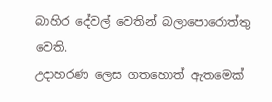බාහිර දේවල් වෙතින් බලාපොරොත්තු වෙති.
උදාහරණ ලෙස ගතහොත් ඇතමෙක්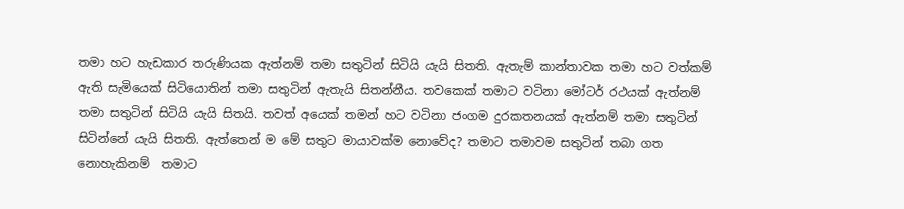තමා හට හැඩකාර තරුණියක ඇත්නම් තමා සතුටින් සිටියි යැයි සිතති. ඇතැම් කාන්තාවක තමා හට වත්කම් ඇති සැමියෙක් සිටියොතින් තමා සතුටින් ඇතැයි සිතන්නීය. තවකෙක් තමාට වටිනා මෝටර් රථයක් ඇත්නම් තමා සතුටින් සිටියි යැයි සිතයි. තවත් අයෙක් තමන් හට වටිනා ජංගම දුරකතනයක් ඇත්නම් තමා සතුටින් සිටින්නේ යැයි සිතති. ඇත්තෙන් ම මේ සතුට මායාවක්ම නොවේද? තමාට තමාවම සතුටින් තබා ගත නොහැකිනම්  තමාට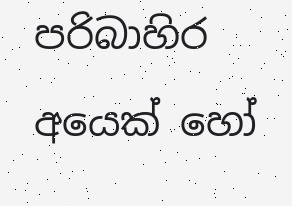පරිබාහිර අයෙක් හෝ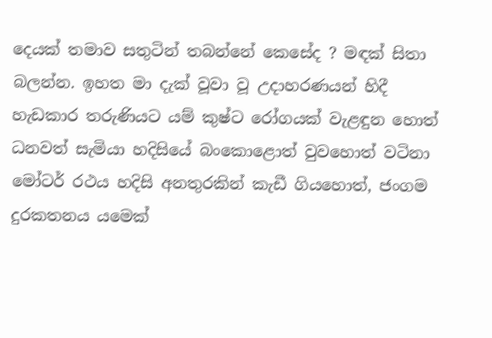දෙයක් තමාව සතුටින් තබන්නේ කෙසේද ? මඳක් සිතා බලන්න. ඉහත මා දැක් වූවා වූ උදාහරණයන් හිදී  හැඩකාර තරුණියට යම් කුෂ්ට රෝගයක් වැළඳුන හොත්  ධනවත් සැමියා හදිසියේ බංකොළොත් වුවහොත් වටිනා මෝටර් රථය හදිසි අනතුරකින් කැඩී ගියහොත්, ජංගම දුරකතනය යමෙක්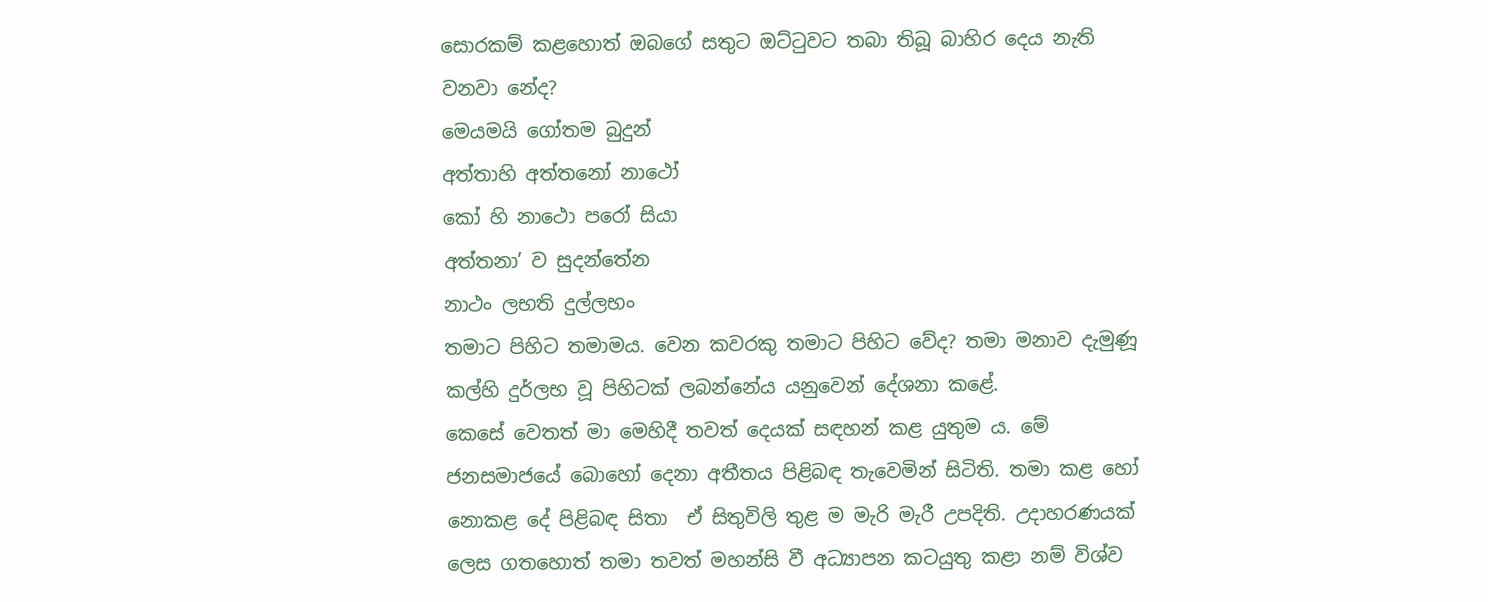සොරකම් කළහොත් ඔබගේ සතුට ඔට්ටුවට තබා තිබූ බාහිර දෙය නැති වනවා නේද?
මෙයමයි ගෝතම බුදුන්
අත්තාහි අත්තනෝ නාථෝ
කෝ හි නාථො පරෝ සියා
අත්තනා’ ව සුදන්තේන
නාථං ලභති දුල්ලභං
තමාට පිහිට තමාමය. වෙන කවරකු තමාට පිහිට වේද? තමා මනාව දැමුණූ කල්හි දුර්ලභ වූ පිහිටක් ලබන්නේය යනුවෙන් දේශනා කළේ.
කෙසේ වෙතත් මා මෙහිදී තවත් දෙයක් සඳහන් කළ යුතුම ය. මේ ජනසමාජයේ බොහෝ දෙනා අතීතය පිළිබඳ තැවෙමින් සිටිති. තමා කළ හෝ නොකළ දේ පිළිබඳ සිතා  ඒ සිතුවිලි තුළ ම මැරි මැරී උපදිති. උදාහරණයක් ලෙස ගතහොත් තමා තවත් මහන්සි වී අධ්‍යාපන කටයුතු කළා නම් විශ්ව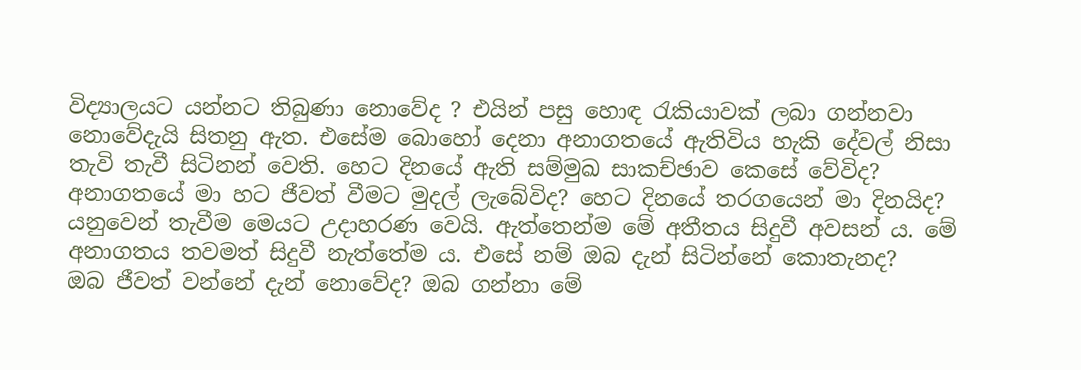විද්‍යාලයට යන්නට තිබුණා නොවේද ? එයින් පසු හොඳ රැකියාවක් ලබා ගන්නවා නොවේදැයි සිතනු ඇත. එසේම බොහෝ දෙනා අනාගතයේ ඇතිවිය හැකි දේවල් නිසා තැවි තැවී සිටිනන් වෙති. හෙට දිනයේ ඇති සම්මුඛ සාකච්ඡාව කෙසේ වේවිද? අනාගතයේ මා හට ජීවත් වීමට මුදල් ලැබේවිද? හෙට දිනයේ තරගයෙන් මා දිනයිද? යනුවෙන් තැවීම මෙයට උදාහරණ වෙයි. ඇත්තෙන්ම මේ අතීතය සිදුවී අවසන් ය. මේ අනාගතය තවමත් සිදුවී නැත්තේම ය. එසේ නම් ඔබ දැන් සිටින්නේ කොතැනද?
ඔබ ජීවත් වන්නේ දැන් නොවේද? ඔබ ගන්නා මේ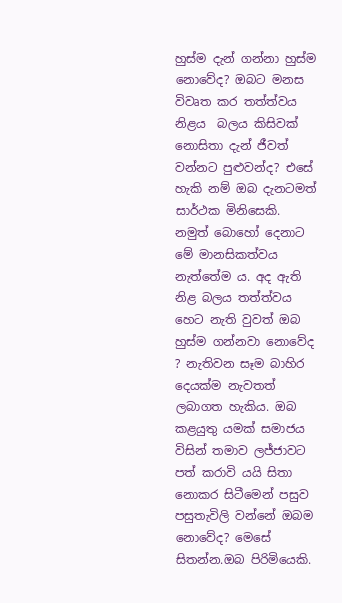හුස්ම දැන් ගන්නා හුස්ම නොවේද? ඔබට මනස විවෘත කර තත්ත්වය නිළය  බලය කිසිවක් නොසිතා දැන් ජීවත් වන්නට පුළුවන්ද? එසේ හැකි නම් ඔබ දැනටමත් සාර්ථක මිනිසෙකි. නමුත් බොහෝ දෙනාට මේ මානසිකත්වය නැත්තේම ය. අද ඇති නිළ බලය තත්ත්වය හෙට නැති වුවත් ඔබ හුස්ම ගන්නවා නොවේද ? නැතිවන සෑම බාහිර දෙයක්ම නැවතත් ලබාගත හැකිය. ඔබ කළයුතු යමක් සමාජය විසින් තමාව ලජ්ජාවට පත් කරාවි යයි සිතා නොකර සිටීමෙන් පසුව පසුතැවිලි වන්නේ ඔබම නොවේද? මෙසේ සිතන්න.ඔබ පිරිමියෙකි.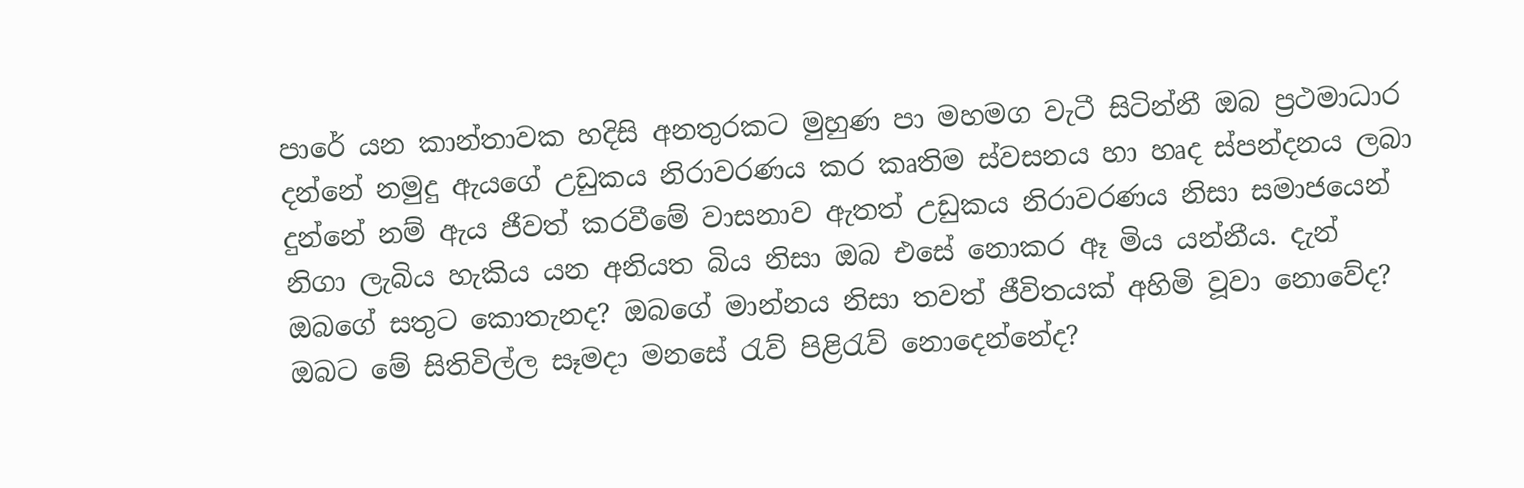පාරේ යන කාන්තාවක හදිසි අනතුරකට මුහුණ පා මහමග වැටී සිටින්නී ඔබ ප්‍රථමාධාර දන්නේ නමුදු ඇයගේ උඩුකය නිරාවරණය කර කෘතිම ස්වසනය හා හෘද ස්පන්දනය ලබා දුන්නේ නම් ඇය ජීවත් කරවීමේ වාසනාව ඇතත් උඩුකය නිරාවරණය නිසා සමාජයෙන් නිගා ලැබිය හැකිය යන අනියත බිය නිසා ඔබ එසේ නොකර ඈ මිය යන්නීය. දැන් ඔබගේ සතුට කොතැනද? ඔබගේ මාන්නය නිසා තවත් ජීවිතයක් අහිමි වූවා නොවේද? ඔබට මේ සිතිවිල්ල සෑමදා මනසේ රැව් පිළිරැව් නොදෙන්නේද?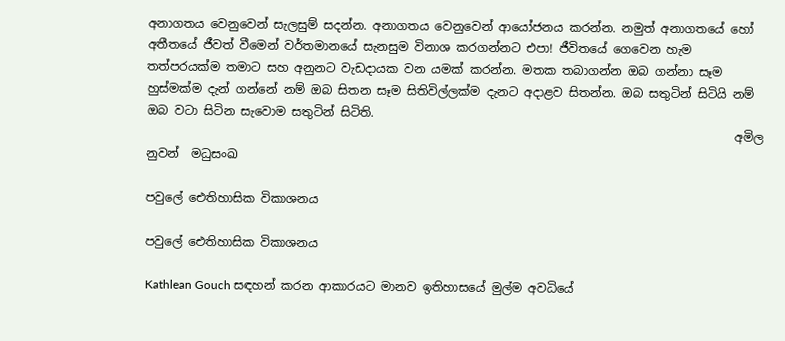අනාගතය වෙනුවෙන් සැලසුම් සදන්න. අනාගතය වෙනුවෙන් ආයෝජනය කරන්න. නමුත් අනාගතයේ හෝ අතීතයේ ජීවත් වීමෙන් වර්තමානයේ සැනසුම විනාශ කරගන්නට එපා! ජීවිතයේ ගෙවෙන හැම තත්පරයක්ම තමාට සහ අනුනට වැඩදායක වන යමක් කරන්න. මතක තබාගන්න ඔබ ගන්නා සෑම හුස්මක්ම දැන් ගන්නේ නම් ඔබ සිතන සෑම සිතිවිල්ලක්ම දැනට අදාළව සිතන්න. ඔබ සතුටින් සිටියි නම් ඔබ වටා සිටින සැවොම සතුටින් සිටිති.
                                                                                                  අමිල නුවන්  මධුසංඛ

පවුලේ ඓතිහාසික විකාශනය

පවුලේ ඓතිහාසික විකාශනය

Kathlean Gouch සඳහන් කරන ආකාරයට මානව ඉතිහාසයේ මුල්ම අවධියේ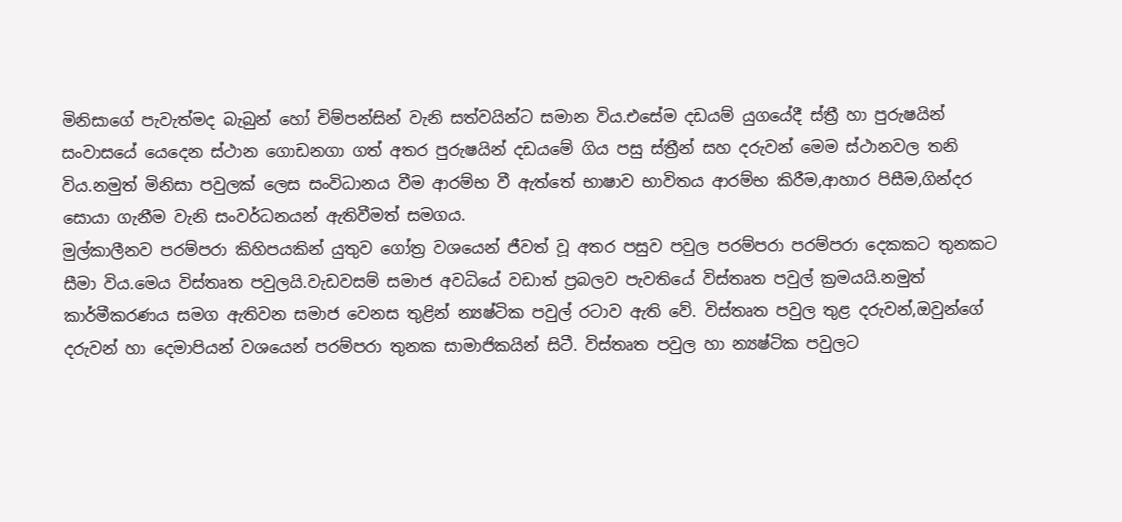මිනිසාගේ පැවැත්මද බැබුන් හෝ චිම්පන්සින් වැනි සත්වයින්ට සමාන විය.එසේම දඩයම් යුගයේදී ස්ත්‍රී හා පුරුෂයින් සංවාසයේ යෙදෙන ස්ථාන ගොඩනගා ගත් අතර පුරුෂයින් දඩයමේ ගිය පසු ස්ත්‍රීන් සහ දරුවන් මෙම ස්ථානවල තනි විය.නමුත් මිනිසා පවුලක් ලෙස සංවිධානය වීම ආරම්භ වී ඇත්තේ භාෂාව භාවිතය ආරම්භ කිරීම,ආහාර පිසීම,ගින්දර සොයා ගැනීම වැනි සංවර්ධනයන් ඇතිවීමත් සමගය.
මුල්කාලීනව පරම්පරා කිහිපයකින් යුතුව ගෝත්‍ර වශයෙන් ජීවත් වූ අතර පසුව පවුල පරම්පරා පරම්පරා දෙකකට තුනකට සීමා විය.මෙය විස්තෘත පවුලයි.වැඩවසම් සමාජ අවධියේ වඩාත් ප්‍රබලව පැවතියේ විස්තෘත පවුල් ක්‍රමයයි.නමුත් කාර්මීකරණය සමග ඇතිවන සමාජ වෙනස තුළින් න්‍යෂ්ටික පවුල් රටාව ඇති වේ. විස්තෘත පවුල තුළ දරුවන්,ඔවුන්ගේ දරුවන් හා දෙමාපියන් වශයෙන් පරම්පරා තුනක සාමාජිකයින් සිටී. විස්තෘත පවුල හා න්‍යෂ්ටික පවුලට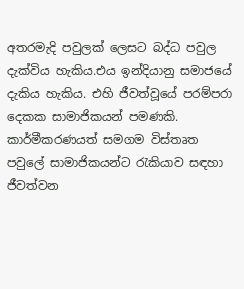අතරමැදි පවුලක් ලෙසට බද්ධ පවුල දැක්විය හැකිය.එය ඉන්දියානු සමාජයේ දැකිය හැකිය. එහි ජීවත්වූයේ පරම්පරා දෙකක සාමාජිකයන් පමණකි. කාර්මීකරණයත් සමගම විස්තෘත පවුලේ සාමාජිකයන්ට රැකියාව සඳහා ජීවත්වන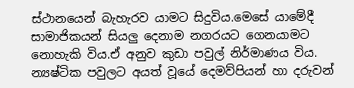ස්ථානයෙන් බැහැරව යාමට සිදුවිය.මෙසේ යාමේදී සාමාජිකයන් සියලු දෙනාම නගරයට ගෙනයාමට නොහැකි විය.ඒ අනුව කුඩා පවුල් නිර්මාණය විය. න්‍යෂ්ටික පවුලට අයත් වූයේ දෙමව්පියන් හා දරුවන්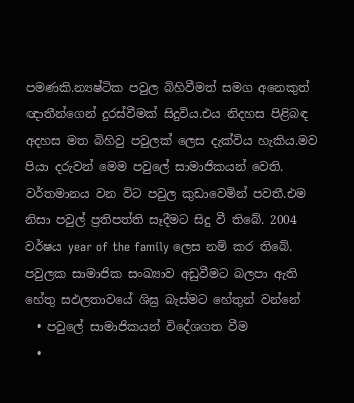පමණකි.න්‍යෂ්ටික පවුල බිහිවීමත් සමග අනෙකුත් ඥාතීන්ගෙන් දුරස්වීමක් සිදුවිය.එය නිදහස පිළිබඳ අදහස මත බිහිවු පවුලක් ලෙස දැක්විය හැකිය.මව පියා දරුවන් මෙම පවුලේ සාමාජිකයන් වෙති.
වර්තමානය වන විට පවුල කුඩාවෙමින් පවතී.එම නිසා පවුල් ප්‍රතිපත්ති සෑදීමට සිදු වී තිබේ. 2004 වර්ෂය year of the family ලෙස නම් කර තිබේ. පවුලක සාමාජික සංඛ්‍යාව අඩුවීමට බලපා ඇති හේතු සඵලතාවයේ ශිඝ්‍ර බැස්මට හේතුන් වන්නේ
  • පවුලේ සාමාජිකයන් විදේශගත වීම
  •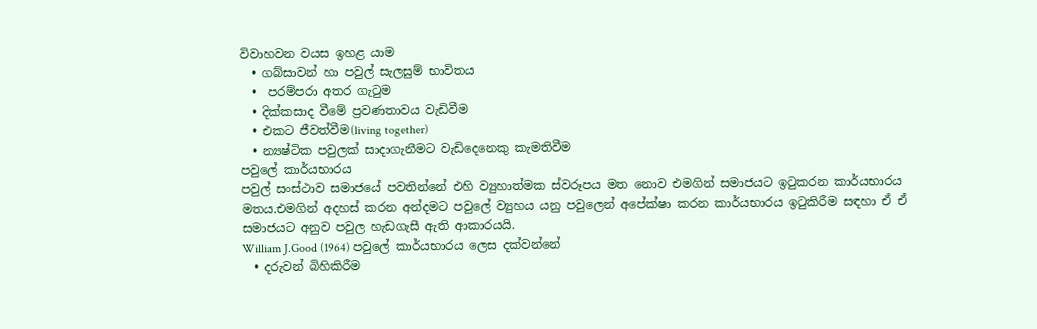විවාහවන වයස ඉහළ යාම
  • ගබ්සාවන් හා පවුල් සැලසුම් භාවිතය
  •  පරම්පරා අතර ගැටුම
  • දික්කසාද වීමේ ප්‍රවණතාවය වැඩිවීම
  • එකට ජීවත්වීම(living together)
  • න්‍යෂ්ටික පවුලක් සාදාගැනීමට වැඩිදෙනෙකු කැමතිවීම
පවුලේ කාර්යභාරය
පවුල් සංස්ථාව සමාජයේ පවතින්නේ එහි ව්‍යුහාත්මක ස්වරූපය මත නොව එමගින් සමාජයට ඉටුකරන කාර්යභාරය මතය.එමගින් අදහස් කරන අන්දමට පවුලේ ව්‍යුහය යනු පවුලෙන් අපේක්ෂා කරන කාර්යභාරය ඉටුකිරීම සඳහා ඒ ඒ සමාජයට අනුව පවුල හැඩගැසී ඇති ආකාරයයි.
William J.Good (1964) පවුලේ කාර්යභාරය ලෙස දක්වන්නේ
  • දරුවන් බිහිකිරීම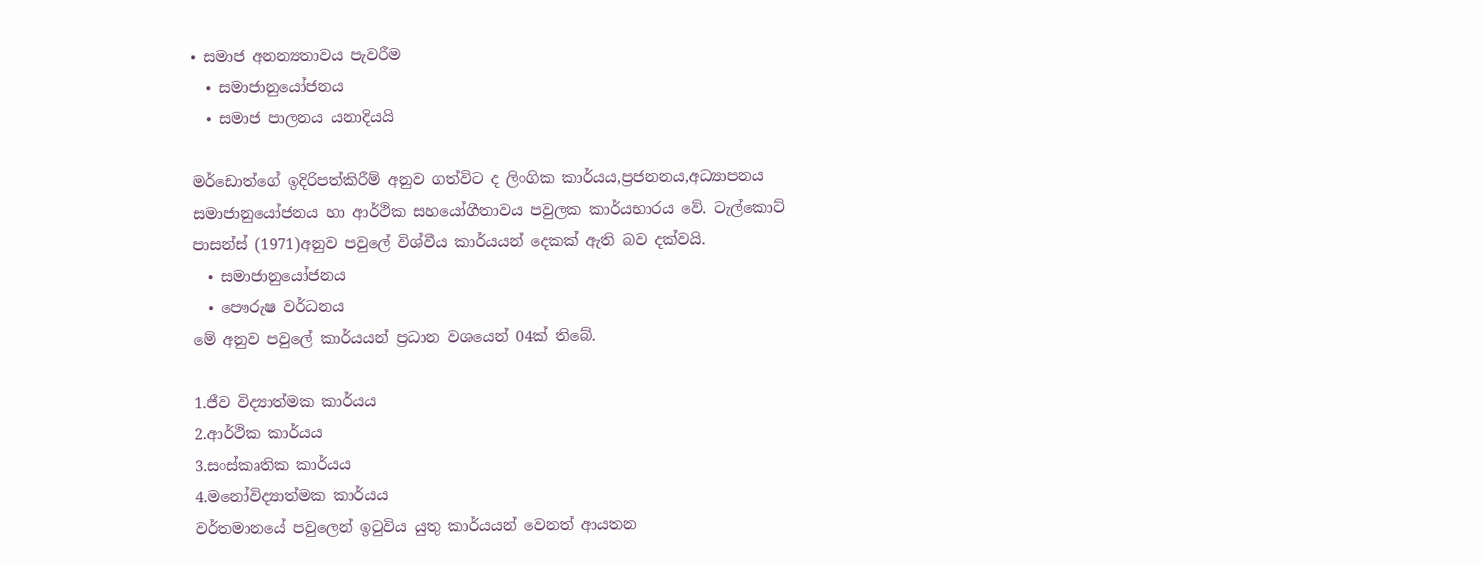• සමාජ අනන්‍යතාවය පැවරීම
  • සමාජානුයෝජනය
  • සමාජ පාලනය යනාදියයි

මර්ඩොත්ගේ ඉදිරිපත්කිරීම් අනුව ගත්විට ද ලිංගික කාර්යය,ප්‍රජනනය,අධ්‍යාපනය සමාජානුයෝජනය හා ආර්ථික සහයෝගීතාවය පවුලක කාර්යභාරය වේ. ටැල්කොට් පාසන්ස් (1971)අනුව පවුලේ විශ්වීය කාර්යයන් දෙකක් ඇති බව දක්වයි.
  • සමාජානුයෝජනය
  • පෞරුෂ වර්ධනය
මේ අනුව පවුලේ කාර්යයන් ප්‍රධාන වශයෙන් 04ක් තිබේ.

1.ජීව විද්‍යාත්මක කාර්යය
2.ආර්ථික කාර්යය
3.සංස්කෘතික කාර්යය
4.මනෝවිද්‍යාත්මක කාර්යය
වර්තමානයේ පවුලෙන් ඉටුවිය යුතු කාර්යයන් වෙනත් ආයතන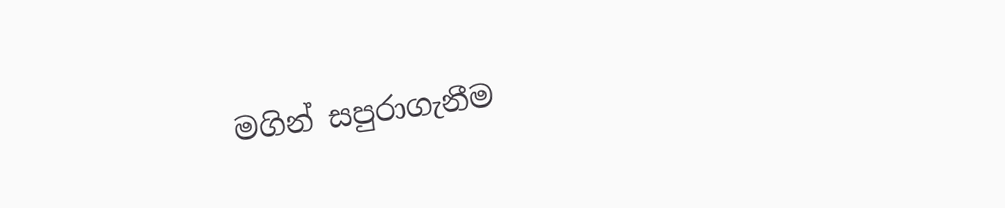මගින් සපුරාගැනීම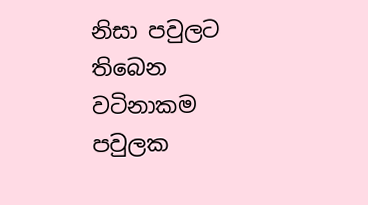නිසා පවුලට තිබෙන වටිනාකම පවුලක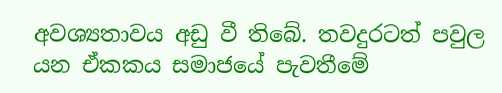අවශ්‍යතාවය අඩු වී තිබේ. තවදුරටත් පවුල යන ඒකකය සමාජයේ පැවතීමේ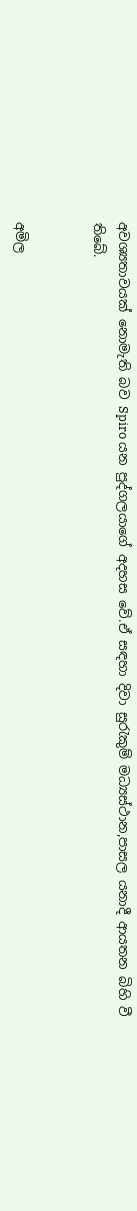අවශ්‍යතාවයක් නොමැති බව Spiro යන පුද්ගලයාගේ අදහස වේ.ඒ සඳහා දිවා සුරැකුම් මධ්‍යස්ථාන,පාසල යනාදී ආයතන බිහි වී තිබේ.


අමිල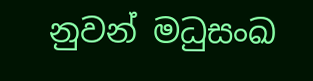නුවන් මධුසංඛ